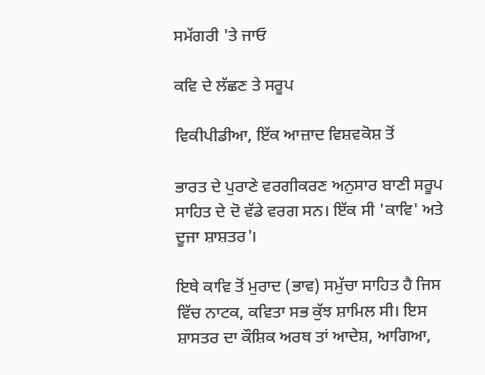ਸਮੱਗਰੀ 'ਤੇ ਜਾਓ

ਕਵਿ ਦੇ ਲੱਛਣ ਤੇ ਸਰੂਪ

ਵਿਕੀਪੀਡੀਆ, ਇੱਕ ਆਜ਼ਾਦ ਵਿਸ਼ਵਕੋਸ਼ ਤੋਂ

ਭਾਰਤ ਦੇ ਪੁਰਾਣੇ ਵਰਗੀਕਰਣ ਅਨੁਸਾਰ ਬਾਣੀ ਸਰੂਪ ਸਾਹਿਤ ਦੇ ਦੋ ਵੱਡੇ ਵਰਗ ਸਨ। ਇੱਕ ਸੀ 'ਕਾਵਿ' ਅਤੇ ਦੂਜਾ ਸ਼ਾਸ਼ਤਰ'।

ਇਥੇ ਕਾਵਿ ਤੋਂ ਮੁਰਾਦ (ਭਾਵ) ਸਮੁੱਚਾ ਸਾਹਿਤ ਹੈ ਜਿਸ ਵਿੱਚ ਨਾਟਕ, ਕਵਿਤਾ ਸਭ ਕੁੱਝ ਸ਼ਾਮਿਲ ਸੀ। ਇਸ ਸ਼ਾਸਤਰ ਦਾ ਕੌਸ਼ਿਕ ਅਰਥ ਤਾਂ ਆਦੇਸ਼, ਆਗਿਆ,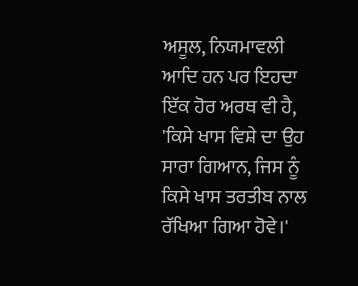ਅਸੂਲ, ਨਿਯਮਾਵਲੀ ਆਦਿ ਹਨ ਪਰ ਇਹਦਾ ਇੱਕ ਹੋਰ ਅਰਥ ਵੀ ਹੈ, 'ਕਿਸੇ ਖਾਸ ਵਿਸ਼ੇ ਦਾ ਉਹ ਸਾਰਾ ਗਿਆਨ, ਜਿਸ ਨੂੰ ਕਿਸੇ ਖਾਸ ਤਰਤੀਬ ਨਾਲ ਰੱਖਿਆ ਗਿਆ ਹੋਵੇ।'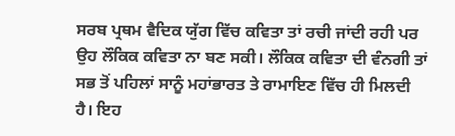ਸਰਬ ਪ੍ਰਥਮ ਵੈਦਿਕ ਯੁੱਗ ਵਿੱਚ ਕਵਿਤਾ ਤਾਂ ਰਚੀ ਜਾਂਦੀ ਰਹੀ ਪਰ ਉਹ ਲੌਕਿਕ ਕਵਿਤਾ ਨਾ ਬਣ ਸਕੀ। ਲੌਕਿਕ ਕਵਿਤਾ ਦੀ ਵੰਨਗੀ ਤਾਂ ਸਭ ਤੋਂ ਪਹਿਲਾਂ ਸਾਨੂੰ ਮਹਾਂਭਾਰਤ ਤੇ ਰਾਮਾਇਣ ਵਿੱਚ ਹੀ ਮਿਲਦੀ ਹੈ। ਇਹ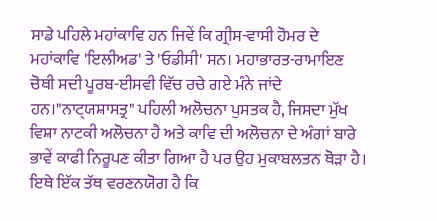ਸਾਡੇ ਪਹਿਲੇ ਮਹਾਂਕਾਵਿ ਹਨ ਜਿਵੇਂ ਕਿ ਗ੍ਰੀਸ-ਵਾਸੀ ਹੋਮਰ ਦੇ ਮਹਾਂਕਾਵਿ 'ਇਲੀਅਡ' ਤੇ 'ਓਡੀਸੀ' ਸਨ। ਮਹਾਭਾਰਤ-ਰਾਮਾਇਣ ਚੋਥੀ ਸਦੀ ਪੂਰਬ-ਈਸਵੀ ਵਿੱਚ ਰਚੇ ਗਏ ਮੰਨੇ ਜਾਂਦੇ ਹਨ।"ਨਾ‌ਟ੍‌‌ਯਸ਼ਾਸਤ੍ਰ" ਪਹਿਲੀ ਅਲੋਚਨਾ ਪੁਸਤਕ ਹੈ, ਜਿਸਦਾ ਮੁੱਖ ਵਿਸ਼ਾ ਨਾਟਕੀ ਅਲੋਚਨਾ ਹੈ ਅਤੇ ਕਾਵਿ ਦੀ ਅਲੋਚਨਾ ਦੇ ਅੰਗਾਂ ਬਾਰੇ ਭਾਵੇਂ ਕਾਫੀ ਨਿਰੂਪਣ ਕੀਤਾ ਗਿਆ ਹੈ ਪਰ ਉਹ ਮੁਕਾਬਲਤਨ ਥੋੜਾ ਹੈ। ਇਥੇ ਇੱਕ ਤੱਥ ਵਰਣਨਯੋਗ ਹੈ ਕਿ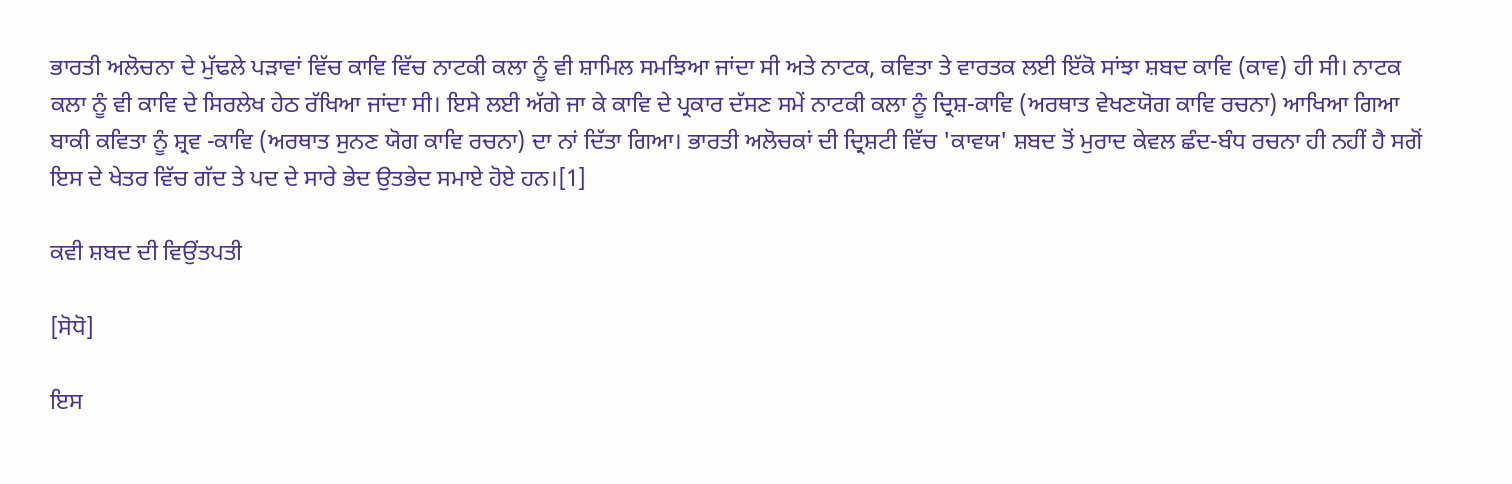ਭਾਰਤੀ ਅਲੋਚਨਾ ਦੇ ਮੁੱਢਲੇ ਪੜਾਵਾਂ ਵਿੱਚ ਕਾਵਿ ਵਿੱਚ ਨਾਟਕੀ ਕਲਾ ਨੂੰ ਵੀ ਸ਼ਾਮਿਲ ਸਮਝਿਆ ਜਾਂਦਾ ਸੀ ਅਤੇ ਨਾਟਕ, ਕਵਿਤਾ ਤੇ ਵਾਰਤਕ ਲਈ ਇੱਕੋ ਸਾਂਝਾ ਸ਼ਬਦ ਕਾਵਿ (ਕਾਵ) ਹੀ ਸੀ। ਨਾਟਕ ਕਲਾ ਨੂੰ ਵੀ ਕਾਵਿ ਦੇ ਸਿਰਲੇਖ ਹੇਠ ਰੱਖਿਆ ਜਾਂਦਾ ਸੀ। ਇਸੇ ਲਈ ਅੱਗੇ ਜਾ ਕੇ ਕਾਵਿ ਦੇ ਪ੍ਰਕਾਰ ਦੱਸਣ ਸਮੇਂ ਨਾਟਕੀ ਕਲਾ ਨੂੰ ਦ੍ਰਿਸ਼-ਕਾਵਿ (ਅਰਥਾਤ ਵੇਖਣਯੋਗ ਕਾਵਿ ਰਚਨਾ) ਆਖਿਆ ਗਿਆ ਬਾਕੀ ਕਵਿਤਾ ਨੂੰ ਸ਼੍ਰਵ -ਕਾਵਿ (ਅਰਥਾਤ ਸੁਨਣ ਯੋਗ ਕਾਵਿ ਰਚਨਾ) ਦਾ ਨਾਂ ਦਿੱਤਾ ਗਿਆ। ਭਾਰਤੀ ਅਲੋਚਕਾਂ ਦੀ ਦ੍ਰਿਸ਼ਟੀ ਵਿੱਚ 'ਕਾਵਯ' ਸ਼ਬਦ ਤੋਂ ਮੁਰਾਦ ਕੇਵਲ ਛੰਦ-ਬੰਧ ਰਚਨਾ ਹੀ ਨਹੀਂ ਹੈ ਸਗੋਂ ਇਸ ਦੇ ਖੇਤਰ ਵਿੱਚ ਗੱਦ ਤੇ ਪਦ ਦੇ ਸਾਰੇ ਭੇਦ ਉਤਭੇਦ ਸਮਾਏ ਹੋਏ ਹਨ।[1]

ਕਵੀ ਸ਼ਬਦ ਦੀ ਵਿਉਂਤਪਤੀ

[ਸੋਧੋ]

ਇਸ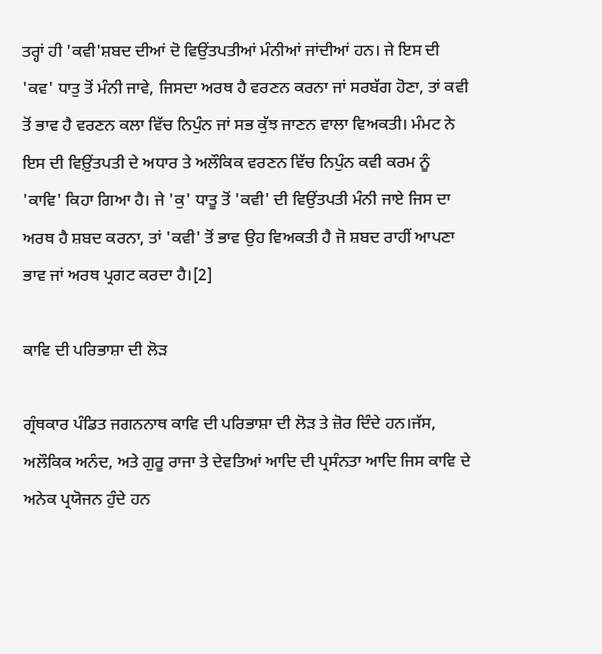ਤਰ੍ਹਾਂ ਹੀ 'ਕਵੀ'ਸ਼ਬਦ ਦੀਆਂ ਦੋ ਵਿਉਂਤਪਤੀਆਂ ਮੰਨੀਆਂ ਜਾਂਦੀਆਂ ਹਨ। ਜੇ ਇਸ ਦੀ 'ਕਵ' ਧਾਤੁ ਤੋਂ ਮੰਨੀ ਜਾਵੇ, ਜਿਸਦਾ ਅਰਥ ਹੈ ਵਰਣਨ ਕਰਨਾ ਜਾਂ ਸਰਬੱਗ ਹੋਣਾ, ਤਾਂ ਕਵੀ ਤੋਂ ਭਾਵ ਹੈ ਵਰਣਨ ਕਲਾ ਵਿੱਚ ਨਿਪੁੰਨ ਜਾਂ ਸਭ ਕੁੱਝ ਜਾਣਨ ਵਾਲਾ ਵਿਅਕਤੀ। ਮੰਮਟ ਨੇ ਇਸ ਦੀ ਵਿਉ਼ਂਤਪਤੀ ਦੇ ਅਧਾਰ ਤੇ ਅਲੌਕਿਕ ਵਰਣਨ ਵਿੱਚ ਨਿਪੁੰਨ ਕਵੀ ਕਰਮ ਨੂੰ 'ਕਾਵਿ' ਕਿਹਾ ਗਿਆ ਹੈ। ਜੇ 'ਕੁ' ਧਾਤੂ ਤੋਂ 'ਕਵੀ' ਦੀ ਵਿਉਂਤਪਤੀ ਮੰਨੀ ਜਾਏ ਜਿਸ ਦਾ ਅਰਥ ਹੈ ਸ਼ਬਦ ਕਰਨਾ, ਤਾਂ 'ਕਵੀ' ਤੋਂ ਭਾਵ ਉਹ ਵਿਅਕਤੀ ਹੈ ਜੋ ਸ਼ਬਦ ਰਾਹੀਂ ਆਪਣਾ ਭਾਵ ਜਾਂ ਅਰਥ ਪ੍ਰਗਟ ਕਰਦਾ ਹੈ।[2]

ਕਾਵਿ ਦੀ ਪਰਿਭਾਸ਼ਾ ਦੀ ਲੋੜ

ਗ੍ਰੰਥਕਾਰ ਪੰਡਿਤ ਜਗਨਨਾਥ ਕਾਵਿ ਦੀ ਪਰਿਭਾਸ਼ਾ ਦੀ ਲੋੜ ਤੇ ਜ਼ੋਰ ਦਿੰਦੇ ਹਨ।ਜੱਸ, ਅਲੌਕਿਕ ਅਨੰਦ, ਅਤੇ ਗੁਰੂ ਰਾਜਾ ਤੇ ਦੇਵਤਿਆਂ ਆਦਿ ਦੀ ਪ੍ਰਸੰਨਤਾ ਆਦਿ ਜਿਸ ਕਾਵਿ ਦੇ ਅਨੇਕ ਪ੍ਰਯੋਜਨ ਹੁੰਦੇ ਹਨ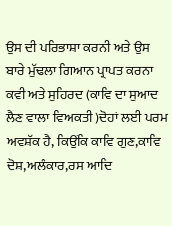ਉਸ ਦੀ ਪਰਿਭਾਸ਼ਾ ਕਰਨੀ ਅਤੇ ਉਸ ਬਾਰੇ ਮੁੱਢਲਾ ਗਿਆਨ ਪ੍ਰਾਪਤ ਕਰਨਾ ਕਵੀ ਅਤੇ ਸੁਹਿਰਦ (ਕਾਵਿ ਦਾ ਸੁਆਦ ਲੈਣ ਵਾਲਾ ਵਿਅਕਤੀ )ਦੋਹਾਂ ਲਈ ਪਰਮ ਅਵਸ਼ੱਕ ਹੈ, ਕਿਉਂਕਿ ਕਾਵਿ ਗੁਣ,ਕਾਵਿ ਦੋਸ਼,ਅਲੰਕਾਰ,ਰਸ ਆਦਿ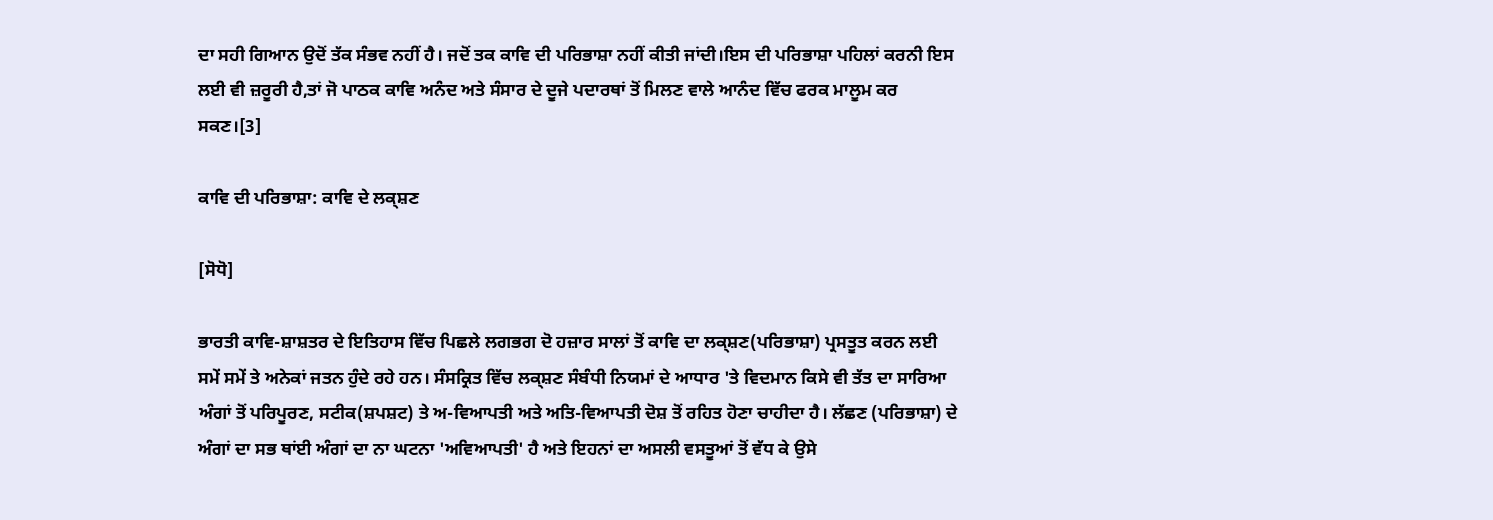ਦਾ ਸਹੀ ਗਿਆਨ ਉਦੋਂ ਤੱਕ ਸੰਭਵ ਨਹੀਂ ਹੈ। ਜਦੋਂ ਤਕ ਕਾਵਿ ਦੀ ਪਰਿਭਾਸ਼ਾ ਨਹੀਂ ਕੀਤੀ ਜਾਂਦੀ।ਇਸ ਦੀ ਪਰਿਭਾਸ਼ਾ ਪਹਿਲਾਂ ਕਰਨੀ ਇਸ ਲਈ ਵੀ ਜ਼ਰੂਰੀ ਹੈ,ਤਾਂ ਜੋ ਪਾਠਕ ਕਾਵਿ ਅਨੰਦ ਅਤੇ ਸੰਸਾਰ ਦੇ ਦੂਜੇ ਪਦਾਰਥਾਂ ਤੋਂ ਮਿਲਣ ਵਾਲੇ ਆਨੰਦ ਵਿੱਚ ਫਰਕ ਮਾਲੂਮ ਕਰ ਸਕਣ।[3]

ਕਾਵਿ ਦੀ ਪਰਿਭਾਸ਼ਾ: ਕਾਵਿ ਦੇ ਲਕ੍ਸ਼ਣ

[ਸੋਧੋ]

ਭਾਰਤੀ ਕਾਵਿ-ਸ਼ਾਸ਼ਤਰ ਦੇ ਇਤਿਹਾਸ ਵਿੱਚ ਪਿਛਲੇ ਲਗਭਗ ਦੋ ਹਜ਼ਾਰ ਸਾਲਾਂ ਤੋਂ ਕਾਵਿ ਦਾ ਲਕ੍ਸ਼ਣ(ਪਰਿਭਾਸ਼ਾ) ਪ੍ਰਸਤੂਤ ਕਰਨ ਲਈ ਸਮੇਂ ਸਮੇਂ ਤੇ ਅਨੇਕਾਂ ਜਤਨ ਹੁੰਦੇ ਰਹੇ ਹਨ। ਸੰਸਕ੍ਰਿਤ ਵਿੱਚ ਲਕ੍ਸ਼ਣ ਸੰਬੰਧੀ ਨਿਯਮਾਂ ਦੇ ਆਧਾਰ 'ਤੇ ਵਿਦਮਾਨ ਕਿਸੇ ਵੀ ਤੱਤ ਦਾ ਸਾਰਿਆ ਅੰਗਾਂ ਤੋਂ ਪਰਿਪੂਰਣ, ਸਟੀਕ(ਸ਼ਪਸ਼ਟ) ਤੇ ਅ-ਵਿਆਪਤੀ ਅਤੇ ਅਤਿ-ਵਿਆਪਤੀ ਦੋਸ਼ ਤੋਂ ਰਹਿਤ ਹੋਣਾ ਚਾਹੀਦਾ ਹੈ। ਲੱਛਣ (ਪਰਿਭਾਸ਼ਾ) ਦੇ ਅੰਗਾਂ ਦਾ ਸਭ ਥਾਂਈ ਅੰਗਾਂ ਦਾ ਨਾ ਘਟਨਾ 'ਅਵਿਆਪਤੀ' ਹੈ ਅਤੇ ਇਹਨਾਂ ਦਾ ਅਸਲੀ ਵਸਤੂਆਂ ਤੋਂ ਵੱਧ ਕੇ ਉਸੇ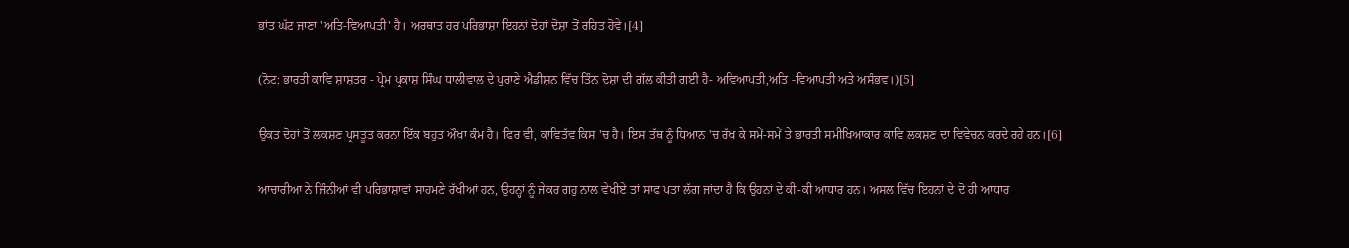ਭਾਂਤ ਘੱਟ ਜਾਣਾ 'ਅਤਿ-ਵਿਆਪਤੀ' ਹੈ। ਅਰਥਾਤ ਹਰ ਪਰਿਭਾਸ਼ਾ ਇਹਨਾਂ ਦੋਹਾਂ ਦੋਸ਼ਾ ਤੋਂ ਰਹਿਤ ਹੋਵੇ।[4]

(ਨੋਟ: ਭਾਰਤੀ ਕਾਵਿ ਸ਼ਾਸ਼ਤਰ - ਪ੍ਰੇਮ ਪ੍ਰਕਾਸ਼ ਸਿੰਘ ਧਾਲੀਵਾਲ ਦੇ ਪੁਰਾਣੇ ਐਡੀਸ਼ਨ ਵਿੱਚ ਤਿੰਨ ਦੋਸ਼ਾ ਦੀ ਗੱਲ ਕੀਤੀ ਗਈ ਹੈ- ਅਵਿਆਪਤੀ,ਅਤਿ -ਵਿਆਪਤੀ ਅਤੇ ਅਸੰਭਵ।)[5]

ਉਕਤ ਦੋਹਾਂ ਤੋਂ ਲਕਸ਼ਣ ਪ੍ਰਸਤੂਤ ਕਰਨਾ ਇੱਕ ਬਹੁਤ ਔਖਾ ਕੰਮ ਹੈ। ਫਿਰ ਵੀ, ਕਾਵਿਤੱਵ ਕਿਸ 'ਚ ਹੈ। ਇਸ ਤੱਥ ਨੂੰ ਧਿਆਨ 'ਚ ਰੱਖ ਕੇ ਸਮੇਂ-ਸਮੇਂ ਤੇ ਭਾਰਤੀ ਸਮੀਖਿਆਕਾਰ ਕਾਵਿ ਲਕਸ਼ਣ ਦਾ ਵਿਵੇਚਨ ਕਰਦੇ ਰਹੇ ਹਨ।[6]

ਆਚਾਰੀਆ ਨੇ ਜਿੰਨੀਆਂ ਵੀ ਪਰਿਭਾਸ਼ਾਵਾਂ ਸਾਹਮਣੇ ਰੱਖੀਆਂ ਹਨ, ਉਹਨ੍ਹਾਂ ਨੂੰ ਜੇਕਰ ਗਹੁ ਨਾਲ ਵੇਖੀਏ ਤਾਂ ਸਾਫ ਪਤਾ ਲੱਗ ਜਾਂਦਾ ਹੈ ਕਿ ਉਹਨਾਂ ਦੇ ਕੀ-ਕੀ ਆਧਾਰ ਹਨ। ਅਸਲ ਵਿੱਚ ਇਹਨਾਂ ਦੇ ਦੋ ਹੀ ਆਧਾਰ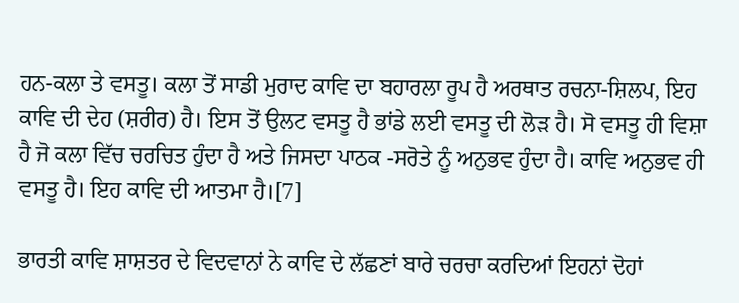ਹਨ-ਕਲਾ ਤੇ ਵਸਤੂ। ਕਲਾ ਤੋਂ ਸਾਡੀ ਮੁਰਾਦ ਕਾਵਿ ਦਾ ਬਹਾਰਲਾ ਰੂਪ ਹੈ ਅਰਥਾਤ ਰਚਨਾ-ਸ਼ਿਲਪ, ਇਹ ਕਾਵਿ ਦੀ ਦੇਹ (ਸ਼ਰੀਰ) ਹੈ। ਇਸ ਤੋਂ ਉਲਟ ਵਸਤੂ ਹੈ ਭਾਂਡੇ ਲਈ ਵਸਤੂ ਦੀ ਲੋੜ ਹੈ। ਸੋ ਵਸਤੂ ਹੀ ਵਿਸ਼ਾ ਹੈ ਜੋ ਕਲਾ ਵਿੱਚ ਚਰਚਿਤ ਹੁੰਦਾ ਹੈ ਅਤੇ ਜਿਸਦਾ ਪਾਠਕ -ਸਰੋਤੇ ਨੂੰ ਅਨੁਭਵ ਹੁੰਦਾ ਹੈ। ਕਾਵਿ ਅਨੁਭਵ ਹੀ ਵਸਤੂ ਹੈ। ਇਹ ਕਾਵਿ ਦੀ ਆਤਮਾ ਹੈ।[7]

ਭਾਰਤੀ ਕਾਵਿ ਸ਼ਾਸ਼ਤਰ ਦੇ ਵਿਦਵਾਨਾਂ ਨੇ ਕਾਵਿ ਦੇ ਲੱਛਣਾਂ ਬਾਰੇ ਚਰਚਾ ਕਰਦਿਆਂ ਇਹਨਾਂ ਦੋਹਾਂ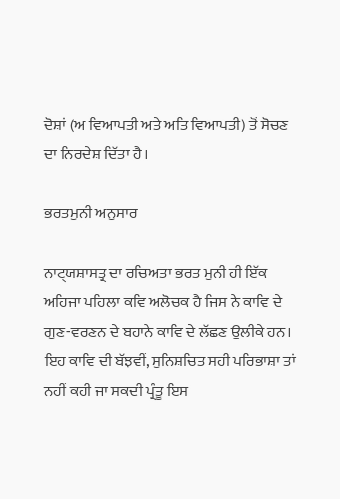ਦੋਸ਼ਾਂ (ਅ ਵਿਆਪਤੀ ਅਤੇ ਅਤਿ ਵਿਆਪਤੀ) ਤੋਂ ਸੋਚਣ ਦਾ ਨਿਰਦੇਸ਼ ਦਿੱਤਾ ਹੈ।

ਭਰਤਮੁਨੀ ਅਨੁਸਾਰ

ਨਾ‌ਟ੍‌‌ਯਸ਼ਾਸਤ੍ਰ ਦਾ ਰਚਿਅਤਾ ਭਰਤ ਮੁਨੀ ਹੀ ਇੱਕ ਅਹਿਜਾ ਪਹਿਲਾ ਕਵਿ ਅਲੋਚਕ ਹੈ ਜਿਸ ਨੇ ਕਾਵਿ ਦੇ ਗੁਣ-ਵਰਣਨ ਦੇ ਬਹਾਨੇ ਕਾਵਿ ਦੇ ਲੱਛਣ ਉਲੀਕੇ ਹਨ। ਇਹ ਕਾਵਿ ਦੀ ਬੱਝਵੀਂ, ਸੁਨਿਸ਼ਚਿਤ ਸਹੀ ਪਰਿਭਾਸ਼ਾ ਤਾਂ ਨਹੀਂ ਕਹੀ ਜਾ ਸਕਦੀ ਪ੍ਰੰਤੂ ਇਸ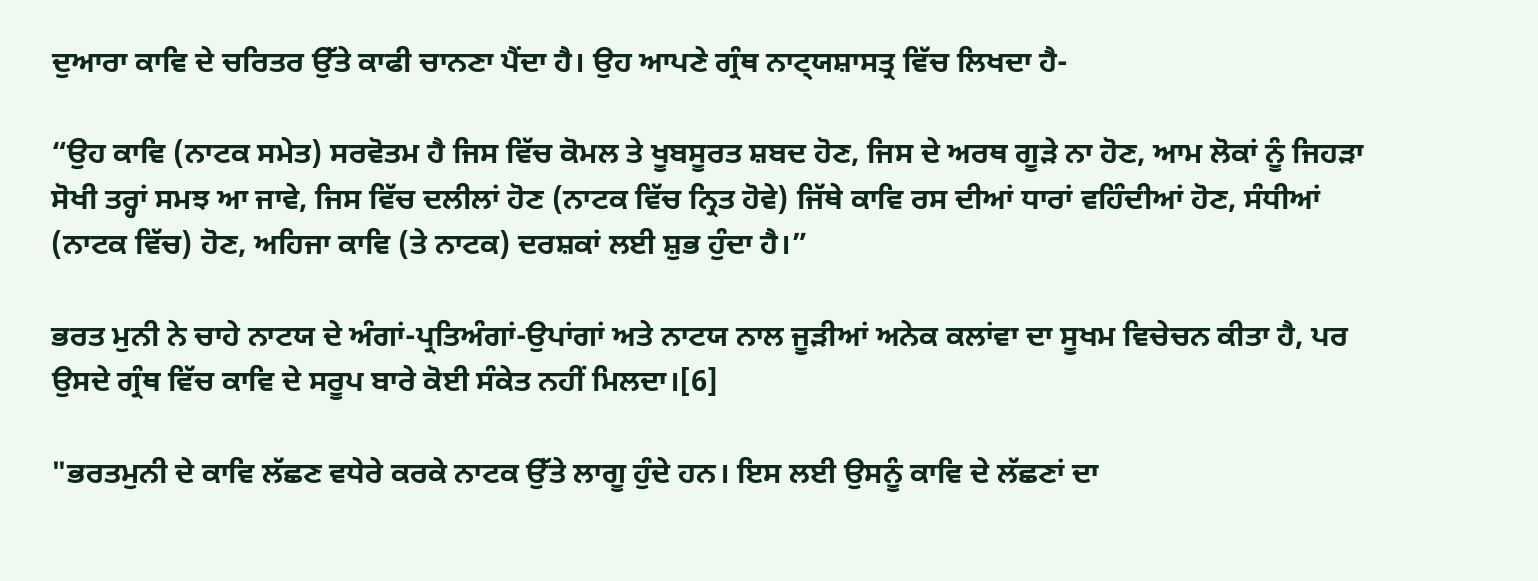ਦੁਆਰਾ ਕਾਵਿ ਦੇ ਚਰਿਤਰ ਉੱਤੇ ਕਾਫੀ ਚਾਨਣਾ ਪੈਂਦਾ ਹੈ। ਉਹ ਆਪਣੇ ਗ੍ਰੰਥ ਨਾ‌ਟ੍‌‌ਯਸ਼ਾਸਤ੍ਰ ਵਿੱਚ ਲਿਖਦਾ ਹੈ-

“ਉਹ ਕਾਵਿ (ਨਾਟਕ ਸਮੇਤ) ਸਰਵੋਤਮ ਹੈ ਜਿਸ ਵਿੱਚ ਕੋਮਲ ਤੇ ਖੂਬਸੂਰਤ ਸ਼ਬਦ ਹੋਣ, ਜਿਸ ਦੇ ਅਰਥ ਗੂੜੇ ਨਾ ਹੋਣ, ਆਮ ਲੋਕਾਂ ਨੂੰ ਜਿਹੜਾ ਸੋਖੀ ਤਰ੍ਹਾਂ ਸਮਝ ਆ ਜਾਵੇ, ਜਿਸ ਵਿੱਚ ਦਲੀਲਾਂ ਹੋਣ (ਨਾਟਕ ਵਿੱਚ ਨ੍ਰਿਤ ਹੋਵੇ) ਜਿੱਥੇ ਕਾਵਿ ਰਸ ਦੀਆਂ ਧਾਰਾਂ ਵਹਿੰਦੀਆਂ ਹੋਣ, ਸੰਧੀਆਂ (ਨਾਟਕ ਵਿੱਚ) ਹੋਣ, ਅਹਿਜਾ ਕਾਵਿ (ਤੇ ਨਾਟਕ) ਦਰਸ਼ਕਾਂ ਲਈ ਸ਼ੁਭ ਹੁੰਦਾ ਹੈ।”

ਭਰਤ ਮੁਨੀ ਨੇ ਚਾਹੇ ਨਾਟਯ ਦੇ ਅੰਗਾਂ-ਪ੍ਰਤਿਅੰਗਾਂ-ਉਪਾਂਗਾਂ ਅਤੇ ਨਾਟਯ ਨਾਲ ਜੂੜੀਆਂ ਅਨੇਕ ਕਲਾਂਵਾ ਦਾ ਸੂਖਮ ਵਿਚੇਚਨ ਕੀਤਾ ਹੈ, ਪਰ ਉਸਦੇ ਗ੍ਰੰਥ ਵਿੱਚ ਕਾਵਿ ਦੇ ਸਰੂਪ ਬਾਰੇ ਕੋਈ ਸੰਕੇਤ ਨਹੀਂ ਮਿਲਦਾ।[6]

"ਭਰਤਮੁਨੀ ਦੇ ਕਾਵਿ ਲੱਛਣ ਵਧੇਰੇ ਕਰਕੇ ਨਾਟਕ ਉੱਤੇ ਲਾਗੂ ਹੁੰਦੇ ਹਨ। ਇਸ ਲਈ ਉਸਨੂੰ ਕਾਵਿ ਦੇ ਲੱਛਣਾਂ ਦਾ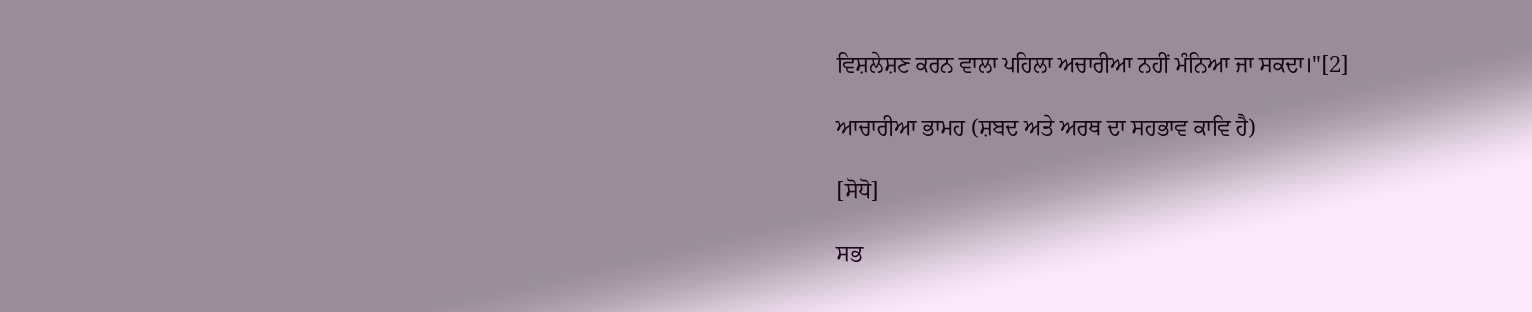ਵਿਸ਼ਲੇਸ਼ਣ ਕਰਨ ਵਾਲਾ ਪਹਿਲਾ ਅਚਾਰੀਆ ਨਹੀਂ ਮੰਨਿਆ ਜਾ ਸਕਦਾ।"[2]

ਆਚਾਰੀਆ ਭਾਮਹ (ਸ਼ਬਦ ਅਤੇ ਅਰਥ ਦਾ ਸਹਭਾਵ ਕਾਵਿ ਹੈ)

[ਸੋਧੋ]

ਸਭ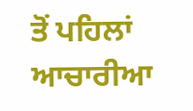ਤੋਂ ਪਹਿਲਾਂ ਆਚਾਰੀਆ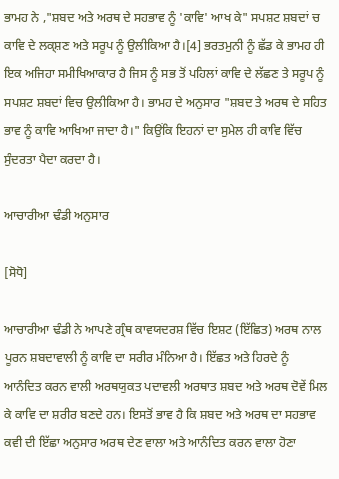ਭਾਮਹ ਨੇ ,"ਸ਼ਬਦ ਅਤੇ ਅਰਥ ਦੇ ਸਹਭਾਵ ਨੂੰ 'ਕਾਵਿ' ਆਖ ਕੇ" ਸਪਸ਼ਟ ਸ਼ਬਦਾਂ ਚ ਕਾਵਿ ਦੇ ਲਕ੍ਸ਼ਣ ਅਤੇ ਸਰੂਪ ਨੂੰ ਉਲੀਕਿਆ ਹੈ।[4] ਭਰਤਮੁਨੀ ਨੂੰ ਛੱਡ ਕੇ ਭਾਮਹ ਹੀ ਇਕ ਅਜਿਹਾ ਸਮੀਖਿਆਕਾਰ ਹੈ ਜਿਸ ਨੂੰ ਸਭ ਤੋਂ ਪਹਿਲਾਂ ਕਾਵਿ ਦੇ ਲੱਛਣ ਤੇ ਸਰੂਪ ਨੂੰ ਸਪਸ਼ਟ ਸ਼ਬਦਾਂ ਵਿਚ ਉਲੀਕਿਆ ਹੈ। ਭਾਮਹ ਦੇ ਅਨੁਸਾਰ "ਸ਼ਬਦ ਤੇ ਅਰਥ ਦੇ ਸਹਿਤ ਭਾਵ ਨੂੰ ਕਾਵਿ ਆਖਿਆ ਜਾਦਾ ਹੈ।" ਕਿਉਂਕਿ ਇਹਨਾਂ ਦਾ ਸੁਮੇਲ ਹੀ ਕਾਵਿ ਵਿੱਚ ਸੁੰਦਰਤਾ ਪੈਦਾ ਕਰਦਾ ਹੈ।

ਆਚਾਰੀਆ ਢੰਡੀ ਅਨੁਸਾਰ

[ਸੋਧੋ]

ਆਚਾਰੀਆ ਢੰਡੀ ਨੇ ਆਪਣੇ ਗ੍ਰੰਥ ਕਾਵਯਦਰਸ਼ ਵਿੱਚ ਇਸ਼ਟ (ਇੱਛਿਤ) ਅਰਥ ਨਾਲ ਪੂਰਨ ਸ਼ਬਦਾਵਾਲੀ ਨੂੰ ਕਾਵਿ ਦਾ ਸਰੀਰ ਮੰਨਿਆ ਹੈ। ਇੱਛਤ ਅਤੇ ਹਿਰਦੇ ਨੂੰ ਆਨੰਦਿਤ ਕਰਨ ਵਾਲੀ ਅਰਥਯੁਕਤ ਪਦਾਵਲੀ ਅਰਥਾਤ ਸ਼ਬਦ ਅਤੇ ਅਰਥ ਦੋਵੇਂ ਮਿਲ ਕੇ ਕਾਵਿ ਦਾ ਸ਼ਰੀਰ ਬਣਦੇ ਹਨ। ਇਸਤੋਂ ਭਾਵ ਹੈ ਕਿ ਸ਼ਬਦ ਅਤੇ ਅਰਥ ਦਾ ਸਹਭਾਵ ਕਵੀ ਦੀ ਇੱਛਾ ਅਨੁਸਾਰ ਅਰਥ ਦੇਣ ਵਾਲਾ ਅਤੇ ਆਨੰਦਿਤ ਕਰਨ ਵਾਲਾ ਹੋਣਾ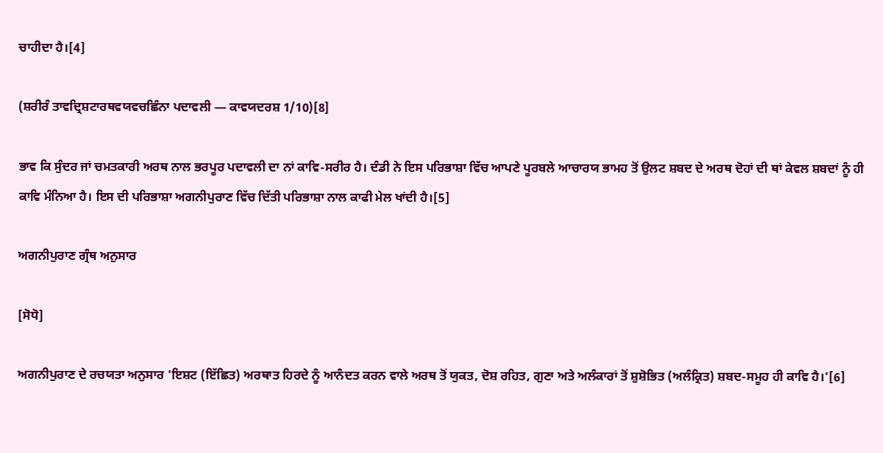ਚਾਹੀਦਾ ਹੈ।[4]

(ਸ਼ਰੀਰੰ ਤਾਵਦ੍ਰਿਸ਼ਟਾਰਥਵਯਵਚਛਿੰਨਾ ਪਦਾਵਲੀ — ਕਾਵਯਦਰਸ਼ 1/10)[8]

ਭਾਵ ਕਿ ਸੁੰਦਰ ਜਾਂ ਚਮਤਕਾਰੀ ਅਰਥ ਨਾਲ ਭਰਪੂਰ ਪਦਾਵਲੀ ਦਾ ਨਾਂ ਕਾਵਿ-ਸਰੀਰ ਹੈ। ਦੰਡੀ ਨੇ ਇਸ ਪਰਿਭਾਸ਼ਾ ਵਿੱਚ ਆਪਣੇ ਪੂਰਬਲੇ ਆਚਾਰਯ ਭਾਮਹ ਤੋਂ ਉਲਟ ਸ਼ਬਦ ਦੇ ਅਰਥ ਦੋਹਾਂ ਦੀ ਥਾਂ ਕੇਵਲ ਸ਼ਬਦਾਂ ਨੂੰ ਹੀ ਕਾਵਿ ਮੰਨਿਆ ਹੈ। ਇਸ ਦੀ ਪਰਿਭਾਸ਼ਾ ਅਗਨੀਪੁਰਾਣ ਵਿੱਚ ਦਿੱਤੀ ਪਰਿਭਾਸ਼ਾ ਨਾਲ ਕਾਫੀ ਮੇਲ ਖਾਂਦੀ ਹੈ।[5]

ਅਗਨੀਪੁਰਾਣ ਗ੍ਰੰਥ ਅਨੁਸਾਰ

[ਸੋਧੋ]

ਅਗਨੀਪੁਰਾਣ ਦੇ ਰਚਯਤਾ ਅਨੁਸਾਰ 'ਇਸ਼ਟ (ਇੱਛਿਤ) ਅਰਥਾਤ ਹਿਰਦੇ ਨੂੰ ਆਨੰਦਤ ਕਰਨ ਵਾਲੇ ਅਰਥ ਤੋਂ ਯੁਕਤ, ਦੋਸ਼ ਰਹਿਤ, ਗੁਣਾ ਅਤੇ ਅਲੰਕਾਰਾਂ ਤੋਂ ਸ਼ੁਸ਼ੋਭਿਤ (ਅਲੰਕ੍ਰਿਤ) ਸ਼ਬਦ-ਸਮੂਹ ਹੀ ਕਾਵਿ ਹੈ।'[6]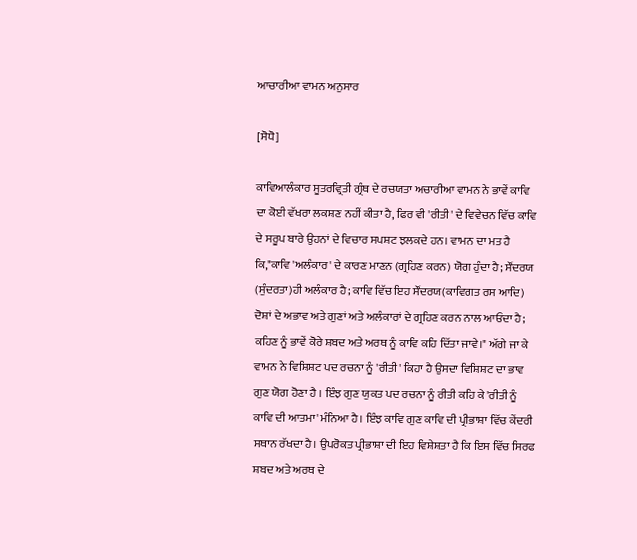ਆਚਾਰੀਆ ਵਾਮਨ ਅਨੁਸਾਰ

[ਸੋਧੋ]

ਕਾਵਿਆਲੰਕਾਰ ਸੂਤਰਵ੍ਰਿਤੀ ਗ੍ਰੰਥ ਦੇ ਰਚਯਤਾ ਅਚਾਰੀਆ ਵਾਮਨ ਨੇ ਭਾਵੇਂ ਕਾਵਿ ਦਾ ਕੋਈ ਵੱਖਰਾ ਲਕਸ਼ਣ ਨਹੀਂ ਕੀਤਾ ਹੈ, ਫਿਰ ਵੀ 'ਰੀਤੀ' ਦੇ ਵਿਵੇਚਨ ਵਿੱਚ ਕਾਵਿ ਦੇ ਸਰੂਪ ਬਾਰੇ ਉਹਨਾਂ ਦੇ ਵਿਚਾਰ ਸਪਸ਼ਟ ਝਲਕਦੇ ਹਨ। ਵਾਮਨ ਦਾ ਮਤ ਹੈ ਕਿ,"ਕਾਵਿ 'ਅਲੰਕਾਰ' ਦੇ ਕਾਰਣ ਮਾਣਨ (ਗ੍ਰਹਿਣ ਕਰਨ) ਯੋਗ ਹੁੰਦਾ ਹੈ; ਸੌਂਦਰਯ (ਸੁੰਦਰਤਾ)ਹੀ ਅਲੰਕਾਰ ਹੈ; ਕਾਵਿ ਵਿੱਚ ਇਹ ਸੌਂਦਰਯ(ਕਾਵਿਗਤ ਰਸ ਆਦਿ) ਦੋਸ਼ਾਂ ਦੇ ਅਭਾਵ ਅਤੇ ਗੁਣਾਂ ਅਤੇ ਅਲੰਕਾਰਾਂ ਦੇ ਗ੍ਰਹਿਣ ਕਰਨ ਨਾਲ ਆਓਂਦਾ ਹੈ; ਕਹਿਣ ਨੂੰ ਭਾਵੇਂ ਕੋਰੇ ਸ਼ਬਦ ਅਤੇ ਅਰਥ ਨੂੰ ਕਾਵਿ ਕਹਿ ਦਿੱਤਾ ਜਾਵੇ।" ਅੱਗੇ ਜਾ ਕੇ ਵਾਮਨ ਨੇ ਵਿਸ਼ਿਸ਼ਟ ਪਦ ਰਚਨਾ ਨੂੰ 'ਰੀਤੀ' ਕਿਹਾ ਹੈ ਉਸਦਾ ਵਿਸ਼ਿਸ਼ਟ ਦਾ ਭਾਵ ਗੁਣ ਯੋਗ ਹੋਣਾ ਹੈ । ਇੰਝ ਗੁਣ ਯੁਕਤ ਪਦ ਰਚਨਾ ਨੂੰ ਰੀਤੀ ਕਹਿ ਕੇ 'ਰੀਤੀ ਨੂੰ ਕਾਵਿ ਦੀ ਆਤਮਾ' ਮੰਨਿਆ ਹੈ। ਇੰਝ ਕਾਵਿ ਗੁਣ ਕਾਵਿ ਦੀ ਪ੍ਰੀਭਾਸ਼ਾ ਵਿੱਚ ਕੇਂਦਰੀ ਸਥਾਨ ਰੱਖਦਾ ਹੈ। ਉਪਰੋਕਤ ਪ੍ਰੀਭਾਸ਼ਾ ਦੀ ਇਹ ਵਿਸ਼ੇਸ਼ਤਾ ਹੈ ਕਿ ਇਸ ਵਿੱਚ ਸਿਰਫ ਸ਼ਬਦ ਅਤੇ ਅਰਥ ਦੇ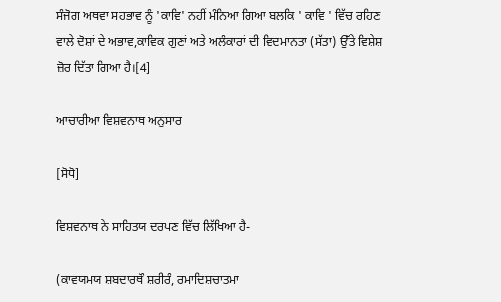ਸੰਜੋਗ ਅਥਵਾ ਸਹਭਾਵ ਨੂੰ 'ਕਾਵਿ' ਨਹੀਂ ਮੰਨਿਆ ਗਿਆ ਬਲਕਿ ' ਕਾਵਿ ' ਵਿੱਚ ਰਹਿਣ ਵਾਲੇ ਦੋਸ਼ਾਂ ਦੇ ਅਭਾਵ,ਕਾਵਿਕ ਗੁਣਾਂ ਅਤੇ ਅਲੰਕਾਰਾਂ ਦੀ ਵਿਦਮਾਨਤਾ (ਸੱਤਾ) ਉੱਤੇ ਵਿਸ਼ੇਸ਼ ਜ਼ੋਰ ਦਿੱਤਾ ਗਿਆ ਹੈ।[4]

ਆਚਾਰੀਆ ਵਿਸ਼ਵਨਾਥ ਅਨੁਸਾਰ

[ਸੋਧੋ]

ਵਿਸ਼ਵਨਾਥ ਨੇ ਸਾਹਿਤਯ ਦਰਪਣ ਵਿੱਚ ਲਿੱਖਿਆ ਹੈ-

(ਕਾਵਯਮਯ ਸ਼ਬਦਾਰਥੌ ਸ਼ਰੀਰੰ, ਰਮਾਦਿਸ਼ਚਾਤਮਾ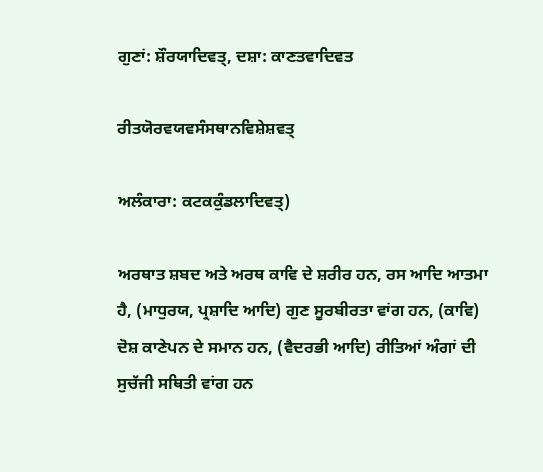ਗੁਣਾਂ: ਸ਼ੌਰਯਾਦਿਵਤ੍, ਦਸ਼ਾ: ਕਾਣਤਵਾਦਿਵਤ

ਰੀਤਯੋਰਵਯਵਸੰਸਥਾਨਵਿਸ਼ੇਸ਼ਵਤ੍

ਅਲੰਕਾਰਾ: ਕਟਕਕੁੰਡਲਾਦਿਵਤ੍)

ਅਰਥਾਤ ਸ਼ਬਦ ਅਤੇ ਅਰਥ ਕਾਵਿ ਦੇ ਸ਼ਰੀਰ ਹਨ, ਰਸ ਆਦਿ ਆਤਮਾ ਹੈ, (ਮਾਧੁਰਯ, ਪ੍ਰਸ਼ਾਦਿ ਆਦਿ) ਗੁਣ ਸੂਰਬੀਰਤਾ ਵਾਂਗ ਹਨ, (ਕਾਵਿ) ਦੋਸ਼ ਕਾਣੇਪਨ ਦੇ ਸਮਾਨ ਹਨ, (ਵੈਦਰਭੀ ਆਦਿ) ਰੀਤਿਆਂ ਅੰਗਾਂ ਦੀ ਸੁਚੱਜੀ ਸਥਿਤੀ ਵਾਂਗ ਹਨ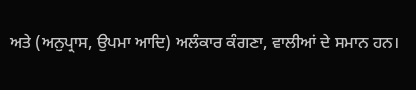ਅਤੇ (ਅਨੁਪ੍ਰਾਸ, ਉਪਮਾ ਆਦਿ) ਅਲੰਕਾਰ ਕੰਗਣਾ, ਵਾਲੀਆਂ ਦੇ ਸਮਾਨ ਹਨ।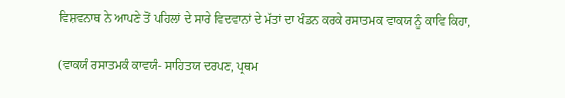ਵਿਸ਼ਵਨਾਥ ਨੇ ਆਪਣੇ ਤੋਂ ਪਹਿਲਾਂ ਦੇ ਸਾਰੇ ਵਿਦਵਾਨਾਂ ਦੇ ਮੱਤਾਂ ਦਾ ਖੰਡਨ ਕਰਕੇ ਰਸਾਤਮਕ ਵਾਕਯ ਨੂੰ ਕਾਵਿ ਕਿਹਾ,

(ਵਾਕਯੰ ਰਸਾਤਮਕੰ ਕਾਵਯੰ- ਸਾਹਿਤਯ ਦਰਪਣ, ਪ੍ਰਥਮ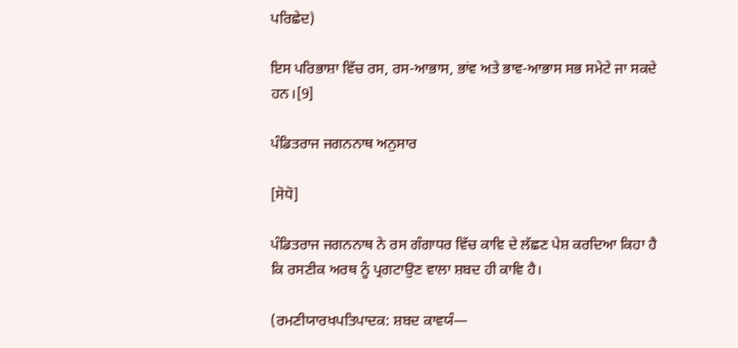ਪਰਿਛੇਦ)

ਇਸ ਪਰਿਭਾਸ਼ਾ ਵਿੱਚ ਰਸ, ਰਸ-ਆਭਾਸ, ਭਾਂਵ ਅਤੇ ਭਾਵ-ਆਭਾਸ ਸਭ ਸਮੇਟੇ ਜਾ ਸਕਦੇ ਹਨ।[9]

ਪੰਡਿਤਰਾਜ ਜਗਨਨਾਥ ਅਨੁਸਾਰ

[ਸੋਧੋ]

ਪੰਡਿਤਰਾਜ ਜਗਨਨਾਥ ਨੇ ਰਸ ਗੰਗਾਧਰ ਵਿੱਚ ਕਾਵਿ ਦੇ ਲੱਛਣ ਪੇਸ਼ ਕਰਦਿਆ ਕਿਹਾ ਹੈ ਕਿ ਰਸਣੀਕ ਅਰਥ ਨੂੰ ਪ੍ਰਗਟਾਉਣ ਵਾਲਾ ਸ਼ਬਦ ਹੀ ਕਾਵਿ ਹੈ।

(ਰਮਣੀਯਾਰਖਪਤਿਪਾਦਕ: ਸ਼ਬਦ ਕਾਵਯੰ—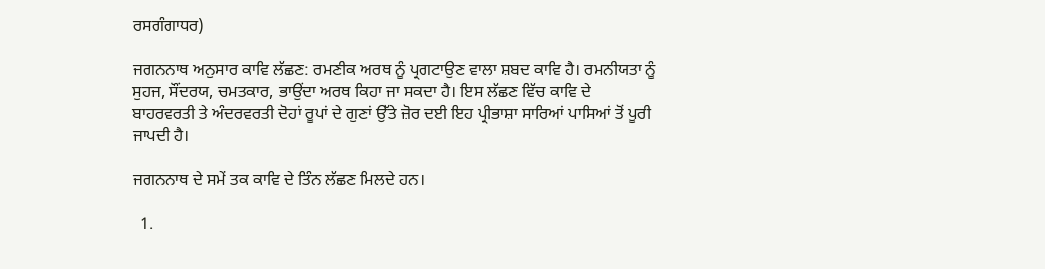ਰਸਗੰਗਾਧਰ)

ਜਗਨਨਾਥ ਅਨੁਸਾਰ ਕਾਵਿ ਲੱਛਣ: ਰਮਣੀਕ ਅਰਥ ਨੂੰ ਪ੍ਰਗਟਾਉਣ ਵਾਲਾ ਸ਼ਬਦ ਕਾਵਿ ਹੈ। ਰਮਨੀਯਤਾ ਨੂੰ ਸੁਹਜ, ਸੌਂਦਰਯ, ਚਮਤਕਾਰ, ਭਾਉਂਦਾ ਅਰਥ ਕਿਹਾ ਜਾ ਸਕਦਾ ਹੈ। ਇਸ ਲੱਛਣ ਵਿੱਚ ਕਾਵਿ ਦੇ ਬਾਹਰਵਰਤੀ ਤੇ ਅੰਦਰਵਰਤੀ ਦੋਹਾਂ ਰੂਪਾਂ ਦੇ ਗੁਣਾਂ ਉੱਤੇ ਜ਼ੋਰ ਦਈ ਇਹ ਪ੍ਰੀਭਾਸ਼ਾ ਸਾਰਿਆਂ ਪਾਸਿਆਂ ਤੋਂ ਪੂਰੀ ਜਾਪਦੀ ਹੈ।

ਜਗਨਨਾਥ ਦੇ ਸਮੇਂ ਤਕ ਕਾਵਿ ਦੇ ਤਿੰਨ ਲੱਛਣ ਮਿਲਦੇ ਹਨ।

  1.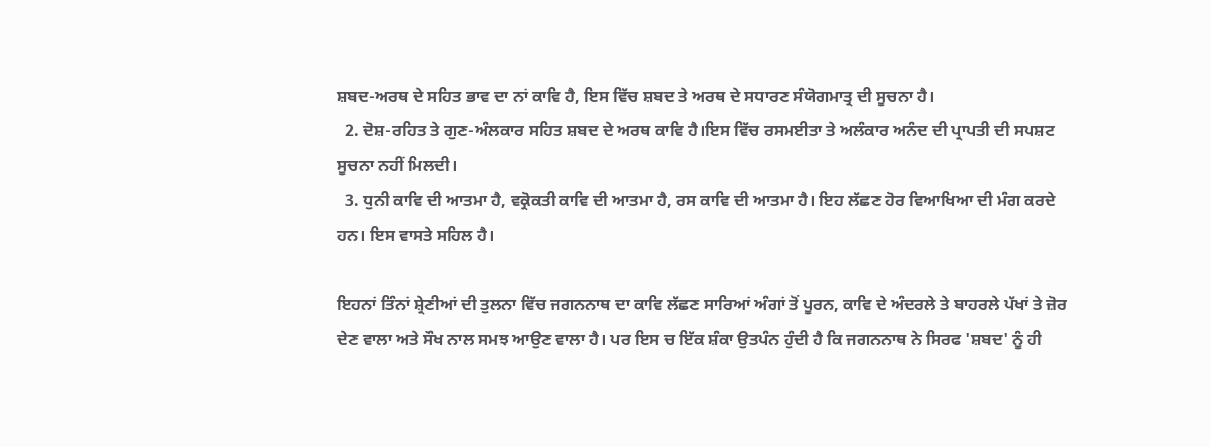ਸ਼ਬਦ-ਅਰਥ ਦੇ ਸਹਿਤ ਭਾਵ ਦਾ ਨਾਂ ਕਾਵਿ ਹੈ, ਇਸ ਵਿੱਚ ਸ਼ਬਦ ਤੇ ਅਰਥ ਦੇ ਸਧਾਰਣ ਸੰਯੋਗਮਾਤ੍ਰ ਦੀ ਸੂਚਨਾ ਹੈ।
  2. ਦੋਸ਼-ਰਹਿਤ ਤੇ ਗੁਣ-ਅੰਲਕਾਰ ਸਹਿਤ ਸ਼ਬਦ ਦੇ ਅਰਥ ਕਾਵਿ ਹੈ।ਇਸ ਵਿੱਚ ਰਸਮਈਤਾ ਤੇ ਅਲੰਕਾਰ ਅਨੰਦ ਦੀ ਪ੍ਰਾਪਤੀ ਦੀ ਸਪਸ਼ਟ ਸੂਚਨਾ ਨਹੀਂ ਮਿਲਦੀ।
  3. ਧੁਨੀ ਕਾਵਿ ਦੀ ਆਤਮਾ ਹੈ, ਵਕ੍ਰੋਕਤੀ ਕਾਵਿ ਦੀ ਆਤਮਾ ਹੈ, ਰਸ ਕਾਵਿ ਦੀ ਆਤਮਾ ਹੈ। ਇਹ ਲੱਛਣ ਹੋਰ ਵਿਆਖਿਆ ਦੀ ਮੰਗ ਕਰਦੇ ਹਨ। ਇਸ ਵਾਸਤੇ ਸਹਿਲ ਹੈ।

ਇਹਨਾਂ ਤਿੰਨਾਂ ਸ਼੍ਰੇਣੀਆਂ ਦੀ ਤੁਲਨਾ ਵਿੱਚ ਜਗਨਨਾਥ ਦਾ ਕਾਵਿ ਲੱਛਣ ਸਾਰਿਆਂ ਅੰਗਾਂ ਤੋਂ ਪੂਰਨ, ਕਾਵਿ ਦੇ ਅੰਦਰਲੇ ਤੇ ਬਾਹਰਲੇ ਪੱਖਾਂ ਤੇ ਜ਼ੋਰ ਦੇਣ ਵਾਲਾ ਅਤੇ ਸੌਖ ਨਾਲ ਸਮਝ ਆਉਣ ਵਾਲਾ ਹੈ। ਪਰ ਇਸ ਚ ਇੱਕ ਸ਼ੰਕਾ ਉਤਪੰਨ ਹੁੰਦੀ ਹੈ ਕਿ ਜਗਨਨਾਥ ਨੇ ਸਿਰਫ 'ਸ਼ਬਦ' ਨੂੰ ਹੀ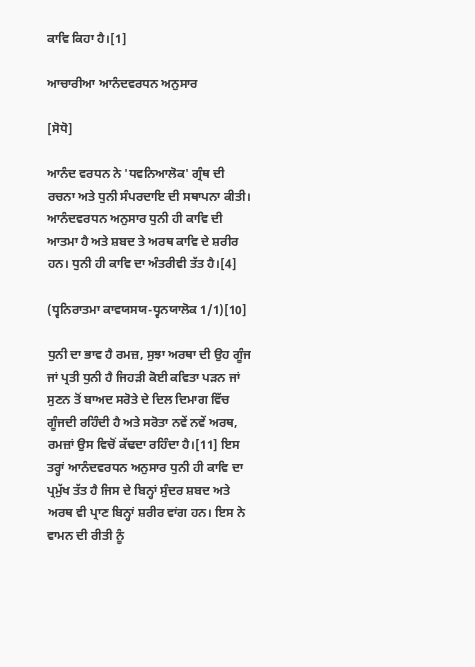ਕਾਵਿ ਕਿਹਾ ਹੈ।[1]

ਆਚਾਰੀਆ ਆਨੰਦਵਰਧਨ ਅਨੁਸਾਰ

[ਸੋਧੋ]

ਆਨੰਦ ਵਰਧਨ ਨੇ 'ਧਵਨਿਆਲੋਕ' ਗ੍ਰੰਥ ਦੀ ਰਚਨਾ ਅਤੇ ਧੁਨੀ ਸੰਪਰਦਾਇ ਦੀ ਸਥਾਪਨਾ ਕੀਤੀ। ਆਨੰਦਵਰਧਨ ਅਨੁਸਾਰ ਧੁਨੀ ਹੀ ਕਾਵਿ ਦੀ ਆਤਮਾ ਹੈ ਅਤੇ ਸ਼ਬਦ ਤੇ ਅਰਥ ਕਾਵਿ ਦੇ ਸ਼ਰੀਰ ਹਨ। ਧੁਨੀ ਹੀ ਕਾਵਿ ਦਾ ਅੰਤਰੀਵੀ ਤੱਤ ਹੈ।[4]

(ਧ੍ਵਨਿਰਾਤਮਾ ਕਾਵਯਸਯ-ਧ੍ਵਨਯਾਲੋਕ 1/1)[10]

ਧੁਨੀ ਦਾ ਭਾਵ ਹੈ ਰਮਜ਼, ਸੁਝਾ ਅਰਥਾ ਦੀ ਉਹ ਗੂੰਜ ਜਾਂ ਪ੍ਰਤੀ ਧੁਨੀ ਹੈ ਜਿਹੜੀ ਕੋਈ ਕਵਿਤਾ ਪੜਨ ਜਾਂ ਸੁਣਨ ਤੋਂ ਬਾਅਦ ਸਰੋਤੇ ਦੇ ਦਿਲ ਦਿਮਾਗ ਵਿੱਚ ਗੂੰਜਦੀ ਰਹਿੰਦੀ ਹੈ ਅਤੇ ਸਰੋਤਾ ਨਵੇਂ ਨਵੇਂ ਅਰਥ, ਰਮਜ਼ਾਂ ਉਸ ਵਿਚੋਂ ਕੱਢਦਾ ਰਹਿੰਦਾ ਹੈ।[11] ਇਸ ਤਰ੍ਹਾਂ ਆਨੰਦਵਰਧਨ ਅਨੁਸਾਰ ਧੁਨੀ ਹੀ ਕਾਵਿ ਦਾ ਪ੍ਰਮੁੱਖ ਤੱਤ ਹੈ ਜਿਸ ਦੇ ਬਿਨ੍ਹਾਂ ਸੁੰਦਰ ਸ਼ਬਦ ਅਤੇ ਅਰਥ ਵੀ ਪ੍ਰਾਣ ਬਿਨ੍ਹਾਂ ਸ਼ਰੀਰ ਵਾਂਗ ਹਨ। ਇਸ ਨੇ ਵਾਮਨ ਦੀ ਰੀਤੀ ਨੂੰ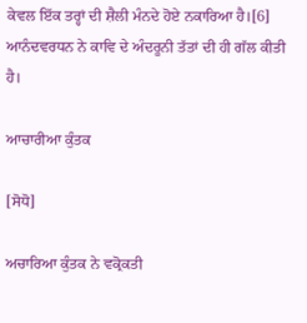ਕੇਵਲ ਇੱਕ ਤਰ੍ਹਾਂ ਦੀ ਸ਼ੈਲੀ ਮੰਨਦੇ ਹੋਏ ਨਕਾਰਿਆ ਹੈ।[6] ਆਨੰਦਵਰਧਨ ਨੇ ਕਾਵਿ ਦੇ ਅੰਦਰੂਨੀ ਤੱਤਾਂ ਦੀ ਹੀ ਗੱਲ ਕੀਤੀ ਹੈ।

ਆਚਾਰੀਆ ਕੁੰਤਕ

[ਸੋਧੋ]

ਅਚਾਰਿਆ ਕੁੰਤਕ ਨੇ ਵਕ੍ਰੋਕਤੀ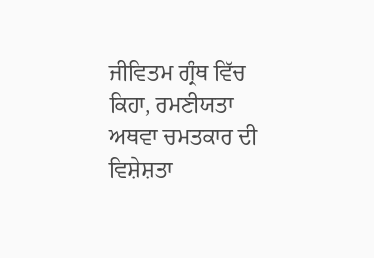ਜੀਵਿਤਮ ਗ੍ਰੰਥ ਵਿੱਚ ਕਿਹਾ, ਰਮਣੀਯਤਾ ਅਥਵਾ ਚਮਤਕਾਰ ਦੀ ਵਿਸ਼ੇਸ਼ਤਾ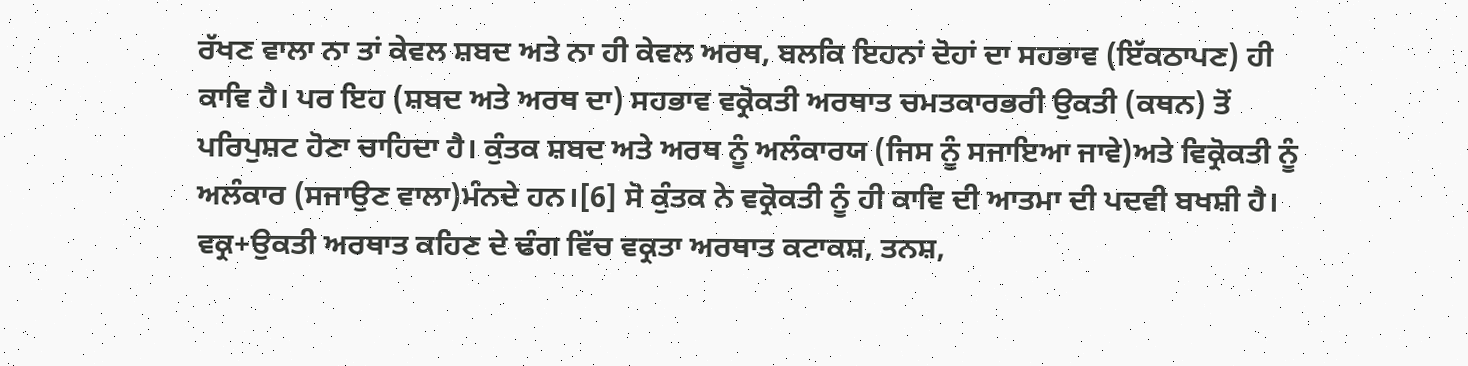ਰੱਖਣ ਵਾਲਾ ਨਾ ਤਾਂ ਕੇਵਲ ਸ਼ਬਦ ਅਤੇ ਨਾ ਹੀ ਕੇਵਲ ਅਰਥ, ਬਲਕਿ ਇਹਨਾਂ ਦੋਹਾਂ ਦਾ ਸਹਭਾਵ (ਇੱਕਠਾਪਣ) ਹੀ ਕਾਵਿ ਹੈ। ਪਰ ਇਹ (ਸ਼ਬਦ ਅਤੇ ਅਰਥ ਦਾ) ਸਹਭਾਵ ਵਕ੍ਰੋਕਤੀ ਅਰਥਾਤ ਚਮਤਕਾਰਭਰੀ ਉਕਤੀ (ਕਥਨ) ਤੋਂ ਪਰਿਪੁਸ਼ਟ ਹੋਣਾ ਚਾਹਿਦਾ ਹੈ। ਕੁੰਤਕ ਸ਼ਬਦ ਅਤੇ ਅਰਥ ਨੂੰ ਅਲੰਕਾਰਯ (ਜਿਸ ਨੂੰ ਸਜਾਇਆ ਜਾਵੇ)ਅਤੇ ਵਿਕ੍ਰੋਕਤੀ ਨੂੰ ਅਲੰਕਾਰ (ਸਜਾਉਣ ਵਾਲਾ)ਮੰਨਦੇ ਹਨ।[6] ਸੋ ਕੁੰਤਕ ਨੇ ਵਕ੍ਰੋਕਤੀ ਨੂੰ ਹੀ ਕਾਵਿ ਦੀ ਆਤਮਾ ਦੀ ਪਦਵੀ ਬਖਸ਼ੀ ਹੈ। ਵਕ੍ਰ+ਉਕਤੀ ਅਰਥਾਤ ਕਹਿਣ ਦੇ ਢੰਗ ਵਿੱਚ ਵਕ੍ਰਤਾ ਅਰਥਾਤ ਕਟਾਕਸ਼, ਤਨਸ਼,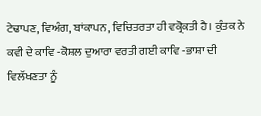ਟੇਢਾਪਣ, ਵਿਅੰਗ, ਬਾਂਕਾਪਨ, ਵਿਚਿਤਰਤਾ ਹੀ ਵਕ੍ਰੋਕਤੀ ਹੈ। ਕੁੰਤਕ ਨੇ ਕਵੀ ਦੇ ਕਾਵਿ -ਕੋਸ਼ਲ ਦੁਆਰਾ ਵਰਤੀ ਗਈ ਕਾਵਿ -ਭਾਸ਼ਾ ਦੀ  ਵਿਲੱਖਣਤਾ ਨੂੰ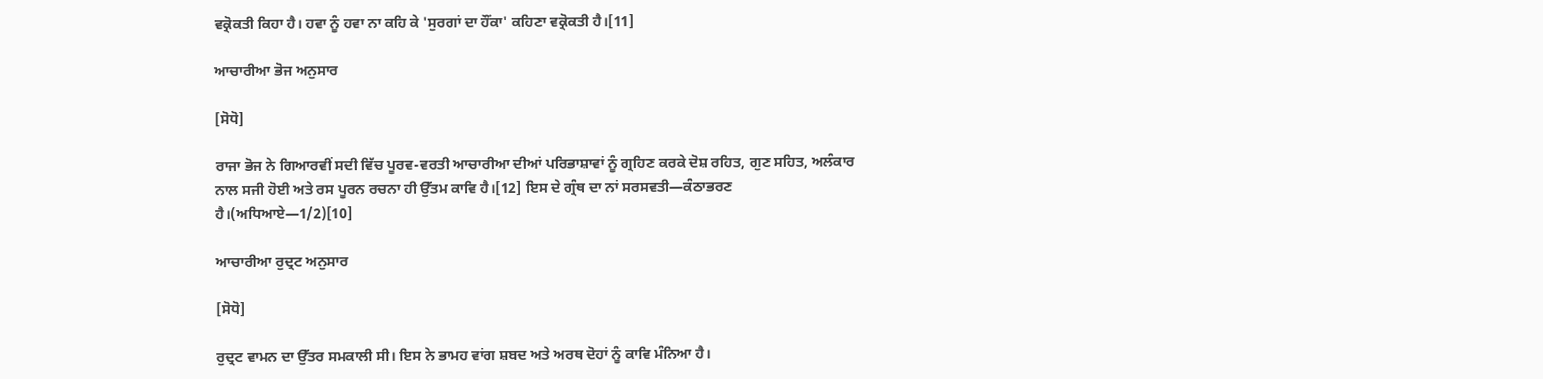ਵਕ੍ਰੋਕਤੀ ਕਿਹਾ ਹੈ। ਹਵਾ ਨੂੰ ਹਵਾ ਨਾ ਕਹਿ ਕੇ 'ਸੁਰਗਾਂ ਦਾ ਹੌਂਕਾ' ਕਹਿਣਾ ਵਕ੍ਰੋਕਤੀ ਹੈ।[11]

ਆਚਾਰੀਆ ਭੋਜ ਅਨੁਸਾਰ

[ਸੋਧੋ]

ਰਾਜਾ ਭੋਜ ਨੇ ਗਿਆਰਵੀਂ ਸਦੀ ਵਿੱਚ ਪੂਰਵ-ਵਰਤੀ ਆਚਾਰੀਆ ਦੀਆਂ ਪਰਿਭਾਸ਼ਾਵਾਂ ਨੂੰ ਗ੍ਰਹਿਣ ਕਰਕੇ ਦੋਸ਼ ਰਹਿਤ, ਗੁਣ ਸਹਿਤ, ਅਲੰਕਾਰ ਨਾਲ ਸਜੀ ਹੋਈ ਅਤੇ ਰਸ ਪੂਰਨ ਰਚਨਾ ਹੀ ਉੱਤਮ ਕਾਵਿ ਹੈ।[12] ਇਸ ਦੇ ਗ੍ਰੰਥ ਦਾ ਨਾਂ ਸਰਸਵਤੀ—ਕੰਠਾਭਰਣ ਹੈ।(ਅਧਿਆਏ—1/2)[10]

ਆਚਾਰੀਆ ਰੁਦ੍ਰਟ ਅਨੁਸਾਰ

[ਸੋਧੋ]

ਰੁਦ੍ਰਟ ਵਾਮਨ ਦਾ ਉੱਤਰ ਸਮਕਾਲੀ ਸੀ। ਇਸ ਨੇ ਭਾਮਹ ਵਾਂਗ ਸ਼ਬਦ ਅਤੇ ਅਰਥ ਦੋਹਾਂ ਨੂੰ ਕਾਵਿ ਮੰਨਿਆ ਹੈ।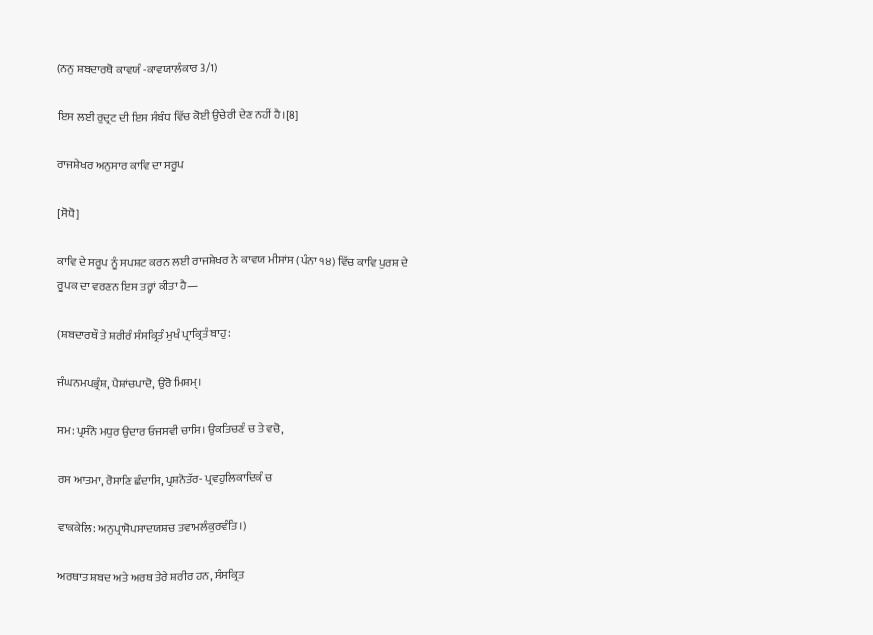(ਨਨੁ ਸ਼ਬਦਾਰਥੋ ਕਾਵਯੰ -ਕਾਵਯਾਲੰਕਾਰ 3/1)

ਇਸ ਲਈ ਰੁਦ੍ਰਟ ਦੀ ਇਸ ਸੰਬੰਧ ਵਿੱਚ ਕੋਈ ਉਚੇਰੀ ਦੇਣ ਨਹੀਂ ਹੈ।[8]

ਰਾਜਸ਼ੇਖਰ ਅਨੁਸਾਰ ਕਾਵਿ ਦਾ ਸਰੂਪ

[ਸੋਧੋ]

ਕਾਵਿ ਦੇ ਸਰੂਪ ਨੂੰ ਸਪਸ਼ਟ ਕਰਨ ਲਈ ਰਾਜਸ਼ੇਖਰ ਨੇ ਕਾਵਯ ਮੀਸਾਂਸ (ਪੰਨਾ ੧੪) ਵਿੱਚ ਕਾਵਿ ਪੁਰਸ਼ ਦੇ ਰੂਪਕ ਦਾ ਵਰਣਨ ਇਸ ਤਰ੍ਹਾਂ ਕੀਤਾ ਹੈ—

(ਸ਼ਬਦਾਰਥੌ ਤੇ ਸ਼ਰੀਰੰ ਸੰਸਕ੍ਰਿਤੰ ਮੁਖੰ ਪ੍ਰਾਕ੍ਰਿਤੰ ਬਾਹੁ:

ਜੰਘਨਮਪਭ੍ਰੰਸ਼, ਪੈਸ਼ਾਂਚਪਾਦੋ, ਉਰੋ ਮਿਸ਼ਮ੍।

ਸਮ: ਪ੍ਰਸੰਨੋ ਮਧੁਰ ਉਦਾਰ ਓਜਸਵੀ ਚਾਸਿ। ਉਕਤਿਚਣੰ ਚ ਤੇ ਵਚੋ,

ਰਸ ਆਤਮਾ, ਰੋਸਾਣਿ ਛੰਦਾਸਿ, ਪ੍ਰਸ਼ਨੋਤੱਰ- ਪ੍ਰਵਹੁਲਿਕਾਦਿਕੰ ਚ

ਵਾਕਕੇਲਿ: ਅਨੁਪ੍ਰਾਸੋਪਸਾਦਯਸ਼ਚ ਤਵਾਮਲੰਕੁਰਵੰਤਿ।)

ਅਰਥਾਤ ਸ਼ਬਦ ਅਤੇ ਅਰਥ ਤੇਰੇ ਸ਼ਰੀਰ ਹਨ, ਸੰਸਕ੍ਰਿਤ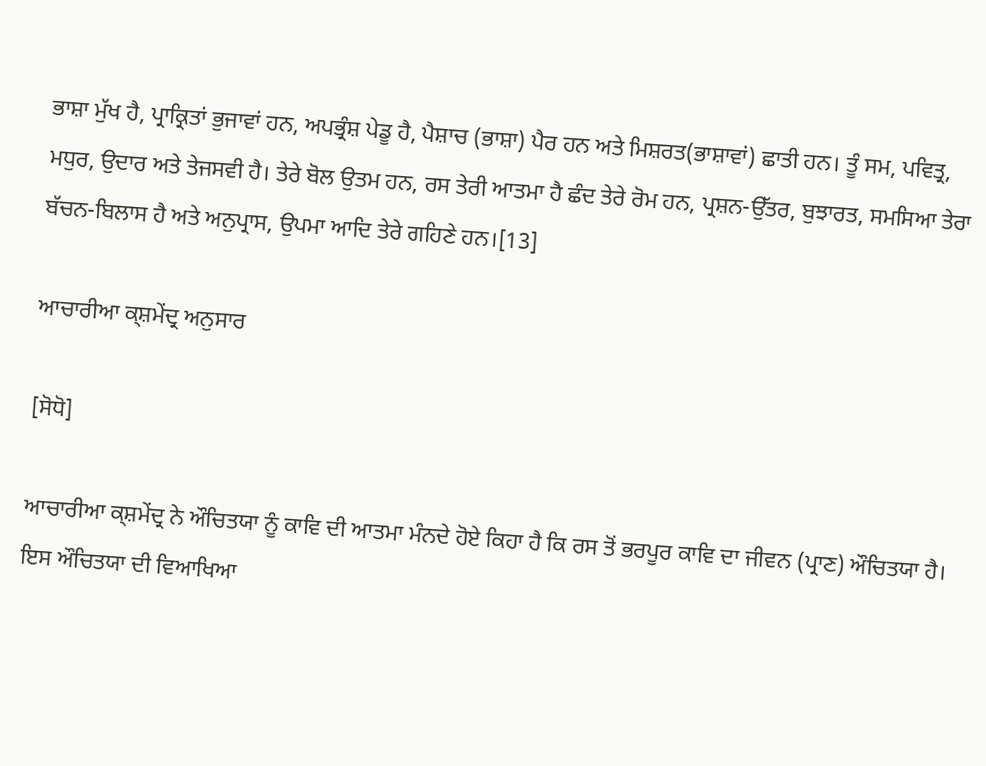ਭਾਸ਼ਾ ਮੁੱਖ ਹੈ, ਪ੍ਰਾਕ੍ਰਿਤਾਂ ਭੁਜਾਵਾਂ ਹਨ, ਅਪਭ੍ਰੰਸ਼ ਪੇਡੂ ਹੈ, ਪੈਸ਼ਾਚ (ਭਾਸ਼ਾ) ਪੈਰ ਹਨ ਅਤੇ ਮਿਸ਼ਰਤ(ਭਾਸ਼ਾਵਾਂ) ਛਾਤੀ ਹਨ। ਤੂੰ ਸਮ, ਪਵਿਤ੍ਰ, ਮਧੁਰ, ਉਦਾਰ ਅਤੇ ਤੇਜਸਵੀ ਹੈ। ਤੇਰੇ ਬੋਲ ਉਤਮ ਹਨ, ਰਸ ਤੇਰੀ ਆਤਮਾ ਹੈ ਛੰਦ ਤੇਰੇ ਰੋਮ ਹਨ, ਪ੍ਰਸ਼ਨ-ਉੱਤਰ, ਬੁਝਾਰਤ, ਸਮਸਿਆ ਤੇਰਾ ਬੱਚਨ-ਬਿਲਾਸ ਹੈ ਅਤੇ ਅਨੁਪ੍ਰਾਸ, ਉਪਮਾ ਆਦਿ ਤੇਰੇ ਗਹਿਣੇ ਹਨ।[13]

ਆਚਾਰੀਆ ਕ੍ਸ਼ਮੇਂਦ੍ਰ ਅਨੁਸਾਰ

[ਸੋਧੋ]

ਆਚਾਰੀਆ ਕ੍ਸ਼ਮੇਂਦ੍ਰ ਨੇ ਔਚਿਤਯਾ ਨੂੰ ਕਾਵਿ ਦੀ ਆਤਮਾ ਮੰਨਦੇ ਹੋਏ ਕਿਹਾ ਹੈ ਕਿ ਰਸ ਤੋਂ ਭਰਪੂਰ ਕਾਵਿ ਦਾ ਜੀਵਨ (ਪ੍ਰਾਣ) ਔਚਿਤਯਾ ਹੈ। ਇਸ ਔਚਿਤਯਾ ਦੀ ਵਿਆਖਿਆ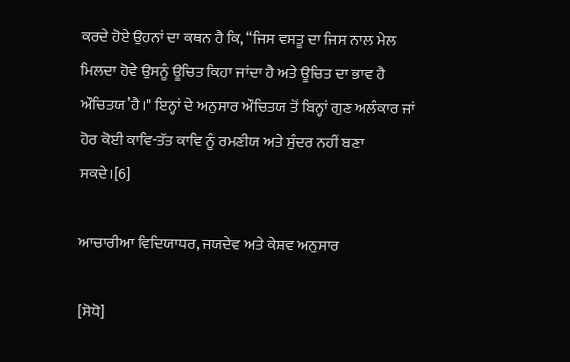ਕਰਦੇ ਹੋਏ ਉਹਨਾਂ ਦਾ ਕਥਨ ਹੈ ਕਿ, “ਜਿਸ ਵਸਤੂ ਦਾ ਜਿਸ ਨਾਲ ਮੇਲ ਮਿਲਦਾ ਹੋਵੇ ਉਸਨੂੰ ਊਚਿਤ ਕਿਹਾ ਜਾਂਦਾ ਹੈ ਅਤੇ ਊਚਿਤ ਦਾ ਭਾਵ ਹੈ ਔਚਿਤਯ’ਹੈ।" ਇਨ੍ਹਾਂ ਦੇ ਅਨੁਸਾਰ ਔਚਿਤਯ ਤੋਂ ਬਿਨ੍ਹਾਂ ਗੁਣ ਅਲੰਕਾਰ ਜਾਂ ਹੋਰ ਕੋਈ ਕਾਵਿ-ਤੱਤ ਕਾਵਿ ਨੂੰ ਰਮਣੀਯ ਅਤੇ ਸੁੰਦਰ ਨਹੀਂ ਬਣਾ ਸਕਦੇ।[6]

ਆਚਾਰੀਆ ਵਿਦਿਯਾਧਰ, ਜਯਦੇਵ ਅਤੇ ਕੇਸ਼ਵ ਅਨੁਸਾਰ

[ਸੋਧੋ]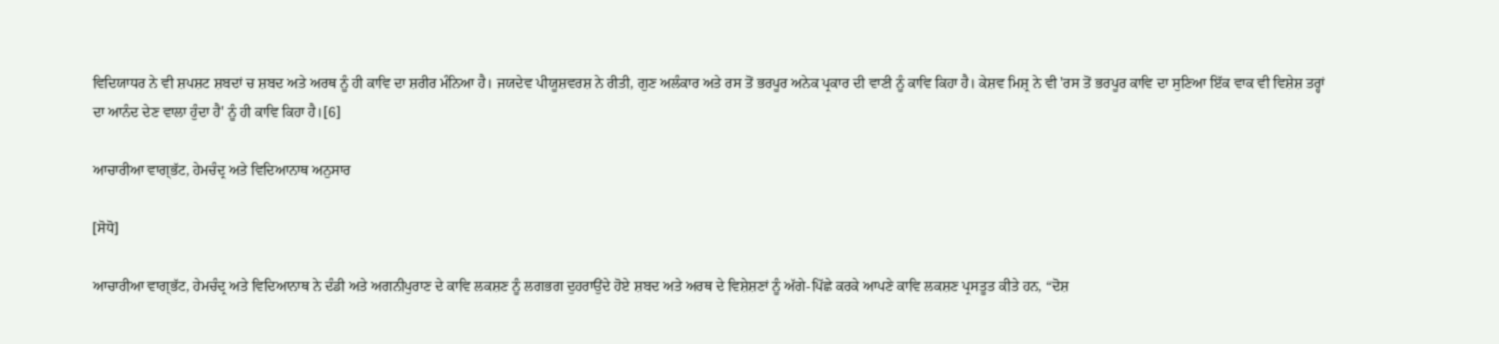ਵਿਦਿਯਾਧਰ ਨੇ ਵੀ ਸ਼ਪਸ਼ਟ ਸ਼ਬਦਾਂ ਚ ਸ਼ਬਦ ਅਤੇ ਅਰਥ ਨੂੰ ਹੀ ਕਾਵਿ ਦਾ ਸ਼ਰੀਰ ਮੰਨਿਆ ਹੈ। ਜਯਦੇਵ ਪੀਯੂਸ਼ਵਰਸ਼ ਨੇ ਰੀਤੀ, ਗੁਣ ਅਲੰਕਾਰ ਅਤੇ ਰਸ ਤੋਂ ਭਰਪੂਰ ਅਨੇਕ ਪ੍ਰਕਾਰ ਦੀ ਵਾਣੀ ਨੂੰ ਕਾਵਿ ਕਿਹਾ ਹੈ। ਕੇਸ਼ਵ ਮਿਸ਼੍ਰ ਨੇ ਵੀ 'ਰਸ ਤੋਂ ਭਰਪੂਰ ਕਾਵਿ ਦਾ ਸੁਣਿਆ ਇੱਕ ਵਾਕ ਵੀ ਵਿਸ਼ੇਸ਼ ਤਰ੍ਹਾਂ ਦਾ ਆਨੰਦ ਦੇਣ ਵਾਲਾ ਹੁੰਦਾ ਹੈ' ਨੂੰ ਹੀ ਕਾਵਿ ਕਿਹਾ ਹੈ।[6]

ਆਚਾਰੀਆ ਵਾਗ੍ਭੱਟ, ਹੇਮਚੰਦ੍ਰ ਅਤੇ ਵਿਦਿਆਨਾਥ ਅਨੁਸਾਰ

[ਸੋਧੋ]

ਆਚਾਰੀਆ ਵਾਗ੍ਭੱਟ, ਹੇਮਚੰਦ੍ਰ ਅਤੇ ਵਿਦਿਆਨਾਥ ਨੇ ਦੰਡੀ ਅਤੇ ਅਗਨੀਪੁਰਾਣ ਦੇ ਕਾਵਿ ਲਕਸ਼ਣ ਨੂੰ ਲਗਭਗ ਦੁਹਰਾਉਂਦੇ ਹੋਏ ਸ਼ਬਦ ਅਤੇ ਅਰਥ ਦੇ ਵਿਸ਼ੇਸ਼ਣਾਂ ਨੂੰ ਅੱਗੇ-ਪਿੱਛੇ ਕਰਕੇ ਆਪਣੇ ਕਾਵਿ ਲਕਸ਼ਣ ਪ੍ਰਸਤੂਤ ਕੀਤੇ ਹਨ, “ਦੋਸ਼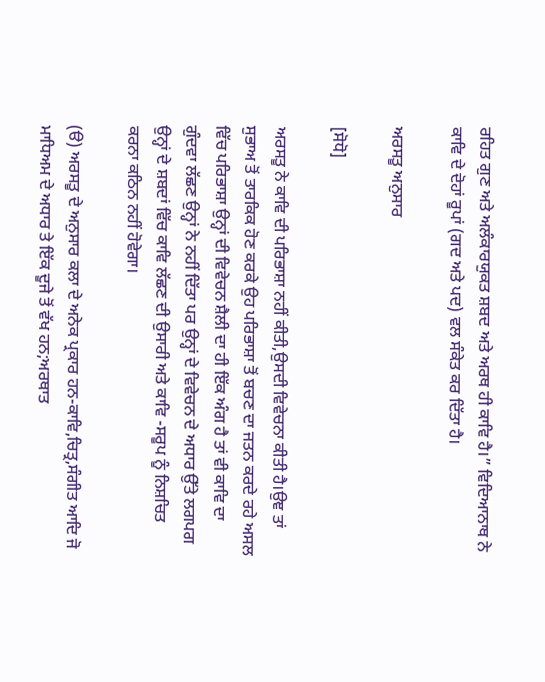ਰਹਿਤ ਗੁਣ ਅਤੇ ਅਲੰਕਾਰਯੁਕਤ ਸ਼ਬਦ ਅਤੇ ਅਰਥ ਹੀ ਕਾਵਿ ਹੈ।” ਵਿਦਿਆਨਾਥ ਨੇ ਕਾਵਿ ਦੇ ਦੋਹਾਂ ਰੂਪਾਂ (ਗਦ ਅਤੇ ਪਦ) ਵਲ ਸੰਕੇਤ ਕਰ ਦਿੱਤਾ ਹੈ।

ਅਰਸਤੂ ਅਨੁਸਾਰ

[ਸੋਧੋ]

ਅਰਸਤੂ ਨੇ ਕਾਵਿ ਦੀ ਪਰਿਭਾਸ਼ਾ ਨਹੀਂ ਕੀਤੀ,ਉਸਦੀ ਵਿਵੇਚਨਾ ਕੀਤੀ ਹੈ।ਉਞ ਤਾਂ ਸੁਭਾਅ ਤੋਂ ਤਾਰਕਿਕ ਹੋਣ ਕਰਕੇ ਉਹ ਪਰਿਭਾਸ਼ਾ ਤੋਂ ਬਚਣ ਦਾ ਜਤਨ ਕਰਦੇ ਰਹੇ ਅਸਲ ਵਿੱਚ ਪਰਿਭਾਸ਼ਾ ਉਨ੍ਹਾਂ ਦੀ ਵਿਵੇਚਨ ਸ਼ੈਲੀ ਦਾ ਹੀ ਇੱਕ ਅੰਗ ਹੈ ਤਾਂ ਵੀ ਕਾਵਿ ਦਾ ਗੁੰਦਵਾ ਲੱਛਣ ਉਨ੍ਹਾਂ ਨੇ ਨਹੀਂ ਦਿੱਤਾ ਪਰ ਉਨ੍ਹਾਂ ਦੇ ਵਿਵੇਚਨ ਦੇ ਅਧਾਰ ਉੱਤੇ ਲਗਪਗ ਉਨ੍ਹਾਂ ਦੇ ਸ਼ਬਦਾਂ ਵਿੱਚ ਕਾਵਿ ਲੱਛਣ ਦੀ ਉਸਾਰੀ ਅਤੇ ਕਾਵਿ -ਸਰੂਪ ਨੂੰ ਨਿਸ਼ਚਿਤ ਕਰਨਾ ਕਠਿਨ ਨਹੀਂ ਹੋਵੇਗਾ।

(ੳ) ਅਰਸਤੂ ਦੇ ਅਨੁਸਾਰ ਕਲਾ ਦੇ ਅਨੇਕ ਪ੍ਰਕਾਰ ਹਨ-ਕਾਵਿ,ਚਿਤ੍ਰ,ਸੰਗੀਤ ਆਦਿ ਜੋ ਮਾਧਿਅਮ ਦੇ ਅਧਾਰ ਤੇ ਇੱਕ ਦੂਜੇ ਤੋਂ ਵੱਖ ਹਨ;ਅਰਥਾਤ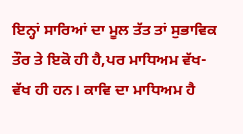ਇਨ੍ਹਾਂ ਸਾਰਿਆਂ ਦਾ ਮੂਲ ਤੱਤ ਤਾਂ ਸੁਭਾਵਿਕ ਤੌਰ ਤੇ ਇਕੋ ਹੀ ਹੈ,ਪਰ ਮਾਧਿਅਮ ਵੱਖ-ਵੱਖ ਹੀ ਹਨ। ਕਾਵਿ ਦਾ ਮਾਧਿਅਮ ਹੈ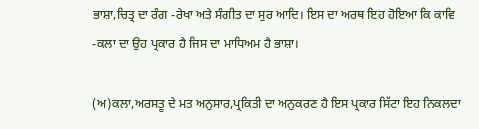ਭਾਸ਼ਾ,ਚਿਤ੍ਰ ਦਾ ਰੰਗ -ਰੇਖਾ ਅਤੇ ਸੰਗੀਤ ਦਾ ਸੁਰ ਆਦਿ। ਇਸ ਦਾ ਅਰਥ ਇਹ ਹੋਇਆ ਕਿ ਕਾਵਿ -ਕਲਾ ਦਾ ਉਹ ਪ੍ਰਕਾਰ ਹੈ ਜਿਸ ਦਾ ਮਾਧਿਅਮ ਹੈ ਭਾਸ਼ਾ।

(ਅ)ਕਲਾ,ਅਰਸਤੂ ਦੇ ਮਤ ਅਨੁਸਾਰ,ਪ੍ਰਕਿਤੀ ਦਾ ਅਨੁਕਰਣ ਹੈ ਇਸ ਪ੍ਰਕਾਰ ਸਿੱਟਾ ਇਹ ਨਿਕਲਦਾ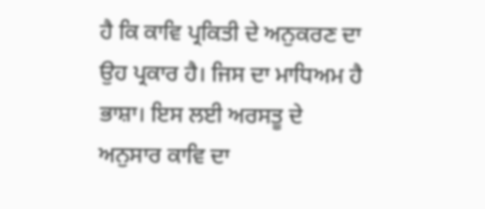ਹੈ ਕਿ ਕਾਵਿ ਪ੍ਰਕਿਤੀ ਦੇ ਅਨੁਕਰਣ ਦਾ ਉਹ ਪ੍ਰਕਾਰ ਹੈ। ਜਿਸ ਦਾ ਮਾਧਿਅਮ ਹੈ ਭਾਸ਼ਾ। ਇਸ ਲਈ ਅਰਸਤੂ ਦੇ ਅਨੁਸਾਰ ਕਾਵਿ ਦਾ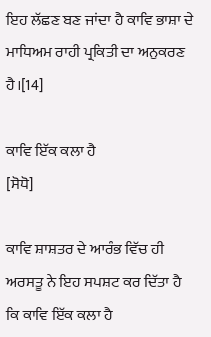ਇਹ ਲੱਛਣ ਬਣ ਜਾਂਦਾ ਹੈ ਕਾਵਿ ਭਾਸ਼ਾ ਦੇ ਮਾਧਿਅਮ ਰਾਹੀ ਪ੍ਰਕਿਤੀ ਦਾ ਅਨੁਕਰਣ ਹੈ।[14]

ਕਾਵਿ ਇੱਕ ਕਲਾ ਹੈ
[ਸੋਧੋ]

ਕਾਵਿ ਸ਼ਾਸ਼ਤਰ ਦੇ ਆਰੰਭ ਵਿੱਚ ਹੀ ਅਰਸਤੂ ਨੇ ਇਹ ਸਪਸ਼ਟ ਕਰ ਦਿੱਤਾ ਹੈ ਕਿ ਕਾਵਿ ਇੱਕ ਕਲਾ ਹੈ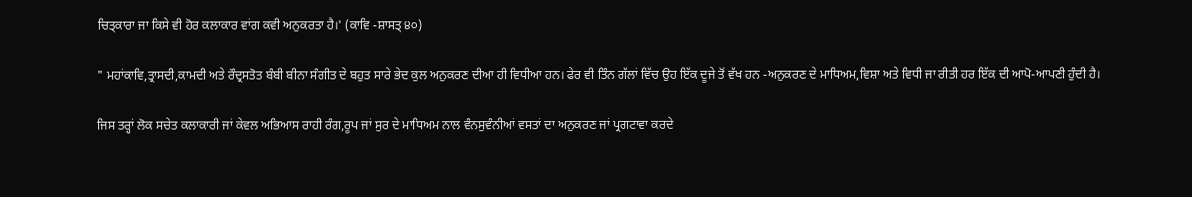ਚਿਤ੍ਕਾਰਾ ਜਾ ਕਿਸੇ ਵੀ ਹੋਰ ਕਲਾਕਾਰ ਵਾਂਗ ਕਵੀ ਅਨੁਕਰਤਾ ਹੈ।' (ਕਾਵਿ -ਸ਼ਾਸਤ੍ ੪੦)

" ਮਹਾਂਕਾਵਿ,ਤ੍ਰਾਸਦੀ,ਕਾਮਦੀ ਅਤੇ ਰੌਦ੍ਰਸਤੋਤ ਬੰਬੀ ਬੀਨਾ ਸੰਗੀਤ ਦੇ ਬਹੁਤ ਸਾਰੇ ਭੇਦ ਕੁਲ ਅਨੁਕਰਣ ਦੀਆ ਹੀ ਵਿਧੀਆ ਹਨ। ਫੇਰ ਵੀ ਤਿੰਨ ਗੱਲਾਂ ਵਿੱਚ ਉਹ ਇੱਕ ਦੂਜੇ ਤੋਂ ਵੱਖ ਹਨ -ਅਨੁਕਰਣ ਦੇ ਮਾਧਿਅਮ,ਵਿਸ਼ਾ ਅਤੇ ਵਿਧੀ ਜਾ ਰੀਤੀ ਹਰ ਇੱਕ ਦੀ ਆਪੋ-ਆਪਣੀ ਹੁੰਦੀ ਹੈ।

ਜਿਸ ਤਰ੍ਹਾਂ ਲੋਕ ਸਚੇਤ ਕਲਾਕਾਰੀ ਜਾਂ ਕੇਵਲ ਅਭਿਆਸ ਰਾਹੀ ਰੰਗ,ਰੂਪ ਜਾਂ ਸੁਰ ਦੇ ਮਾਧਿਅਮ ਨਾਲ ਵੰਨਸੁਵੰਨੀਆਂ ਵਸਤਾਂ ਦਾ ਅਨੁਕਰਣ ਜਾਂ ਪ੍ਰਗਟਾਵਾ ਕਰਦੇ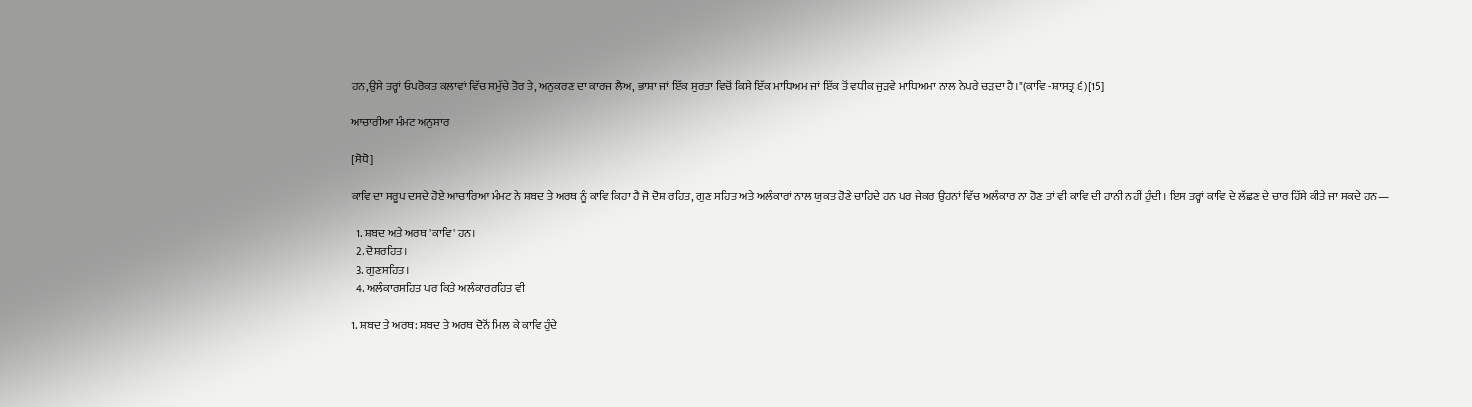ਹਨ,ਉਸੇ ਤਰ੍ਹਾਂ ਓਪਰੋਕਤ ਕਲਾਵਾਂ ਵਿੱਚ ਸਮੁੱਚੇ ਤੋਰ ਤੇ, ਅਨੁਕਰਣ ਦਾ ਕਾਰਜ ਲੈਅ, ਭਾਸ਼ਾ ਜਾਂ ਇੱਕ ਸੁਰਤਾ ਵਿਚੋਂ ਕਿਸੇ ਇੱਕ ਮਾਧਿਅਮ ਜਾਂ ਇੱਕ ਤੋਂ ਵਧੀਕ ਜੁੜਵੇ ਮਾਧਿਅਮਾ ਨਾਲ ਨੇਪਰੇ ਚੜਦਾ ਹੈ।"(ਕਾਵਿ -ਸ਼ਾਸਤ੍ਰ ੬)[15]

ਆਚਾਰੀਆ ਮੰਮਟ ਅਨੁਸਾਰ

[ਸੋਧੋ]

ਕਾਵਿ ਦਾ ਸਰੂਪ ਦਸਦੇ ਹੋਏ ਆਚਾਰਿਆ ਮੰਮਟ ਨੇ ਸ਼ਬਦ ਤੇ ਅਰਥ ਨੂੰ ਕਾਵਿ ਕਿਹਾ ਹੈ ਜੋ ਦੋਸ਼ ਰਹਿਤ, ਗੁਣ ਸਹਿਤ ਅਤੇ ਅਲੰਕਾਰਾਂ ਨਾਲ ਯੁਕਤ ਹੋਣੇ ਚਾਹਿਦੇ ਹਨ ਪਰ ਜੇਕਰ ਉਹਨਾਂ ਵਿੱਚ ਅਲੰਕਾਰ ਨਾ ਹੋਣ ਤਾਂ ਵੀ ਕਾਵਿ ਦੀ ਹਾਨੀ ਨਹੀਂ ਹੁੰਦੀ। ਇਸ ਤਰ੍ਹਾਂ ਕਾਵਿ ਦੇ ਲੱਛਣ ਦੇ ਚਾਰ ਹਿੱਸੇ ਕੀਤੇ ਜਾ ਸਕਦੇ ਹਨ—

  1. ਸ਼ਬਦ ਅਤੇ ਅਰਥ 'ਕਾਵਿ' ਹਨ।
  2. ਦੋਸ਼ਰਹਿਤ।
  3. ਗੁਣਸਹਿਤ।
  4. ਅਲੰਕਾਰਸਹਿਤ ਪਰ ਕਿਤੇ ਅਲੰਕਾਰਰਹਿਤ ਵੀ

1. ਸ਼ਬਦ ਤੇ ਅਰਥ: ਸ਼ਬਦ ਤੇ ਅਰਥ ਦੋਨੋਂ ਮਿਲ ਕੇ ਕਾਵਿ ਹੁੰਦੇ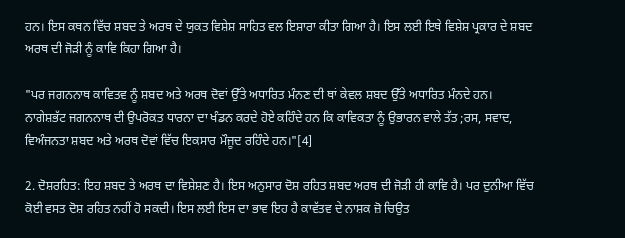ਹਨ। ਇਸ ਕਥਨ ਵਿੱਚ ਸ਼ਬਦ ਤੇ ਅਰਥ ਦੇ ਯੁਕਤ ਵਿਸ਼ੇਸ਼ ਸਾਹਿਤ ਵਲ ਇਸ਼ਾਰਾ ਕੀਤਾ ਗਿਆ ਹੈ। ਇਸ ਲਈ ਇਥੇ ਵਿਸ਼ੇਸ਼ ਪ੍ਰਕਾਰ ਦੇ ਸ਼ਬਦ ਅਰਥ ਦੀ ਜੋੜੀ ਨੂੰ ਕਾਵਿ ਕਿਹਾ ਗਿਆ ਹੈ।

"ਪਰ ਜਗਨਨਾਥ ਕਾਵਿਤਵ ਨੂੰ ਸ਼ਬਦ ਅਤੇ ਅਰਥ ਦੋਵਾਂ ਉੱਤੇ ਅਧਾਰਿਤ ਮੰਨਣ ਦੀ ਥਾਂ ਕੇਵਲ ਸ਼ਬਦ ਉੱਤੇ ਅਧਾਰਿਤ ਮੰਨਦੇ ਹਨ। ਨਾਗੇਸ਼ਭੱਟ ਜਗਨਨਾਥ ਦੀ ਉਪਰੋਕਤ ਧਾਰਨਾ ਦਾ ਖੰਡਨ ਕਰਦੇ ਹੋਏ ਕਹਿੰਦੇ ਹਨ ਕਿ ਕਾਵਿਕਤਾ ਨੂੰ ਉਭਾਰਨ ਵਾਲੇ ਤੱਤ ;ਰਸ, ਸਵਾਦ, ਵਿਅੰਜਨਤਾ ਸ਼ਬਦ ਅਤੇ ਅਰਥ ਦੋਵਾਂ ਵਿੱਚ ਇਕਸਾਰ ਮੌਜੂਦ ਰਹਿੰਦੇ ਹਨ।"[4]

2. ਦੋਸ਼ਰਹਿਤ: ਇਹ ਸ਼ਬਦ ਤੇ ਅਰਥ ਦਾ ਵਿਸ਼ੇਸ਼ਣ ਹੈ। ਇਸ ਅਨੁਸਾਰ ਦੋਸ਼ ਰਹਿਤ ਸ਼ਬਦ ਅਰਥ ਦੀ ਜੋੜੀ ਹੀ ਕਾਵਿ ਹੈ। ਪਰ ਦੁਨੀਆ ਵਿੱਚ ਕੋਈ ਵਸਤ ਦੋਸ਼ ਰਹਿਤ ਨਹੀਂ ਹੋ ਸਕਦੀ। ਇਸ ਲਈ ਇਸ ਦਾ ਭਾਵ ਇਹ ਹੈ ਕਾਵੱਤਵ ਦੇ ਨਾਸ਼ਕ ਜ਼ੋ ਚਿਉਤ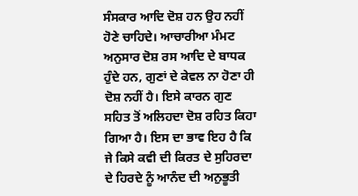ਸੰਸਕਾਰ ਆਦਿ ਦੋਸ਼ ਹਨ ਉਹ ਨਹੀਂ ਹੋਣੇ ਚਾਹਿਦੇ। ਆਚਾਰੀਆ ਮੰਮਟ ਅਨੁਸਾਰ ਦੋਸ਼ ਰਸ ਆਦਿ ਦੇ ਬਾਧਕ ਹੁੰਦੇ ਹਨ, ਗੁਣਾਂ ਦੇ ਕੇਵਲ ਨਾ ਹੋਣਾ ਹੀ ਦੋਸ਼ ਨਹੀਂ ਹੈ। ਇਸੇ ਕਾਰਨ ਗੁਣ ਸਹਿਤ ਤੋਂ ਅਲਿਹਦਾ ਦੋਸ਼ ਰਹਿਤ ਕਿਹਾ ਗਿਆ ਹੈ। ਇਸ ਦਾ ਭਾਵ ਇਹ ਹੈ ਕਿ ਜੇ ਕਿਸੇ ਕਵੀ ਦੀ ਕਿਰਤ ਦੇ ਸੁਹਿਰਦਾ ਦੇ ਹਿਰਦੇ ਨੂੰ ਆਨੰਦ ਦੀ ਅਨੁਭੂਤੀ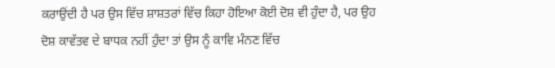ਕਰਾਉਂਦੀ ਹੈ ਪਰ ਉਸ ਵਿੱਚ ਸ਼ਾਸ਼ਤਰਾਂ ਵਿੱਚ ਕਿਹਾ ਹੋਇਆ ਕੋਈ ਦੋਸ਼ ਵੀ ਹੁੰਦਾ ਹੈ, ਪਰ ਉਹ ਦੋਸ਼ ਕਾਵੱਤਵ ਦੇ ਬਾਧਕ ਨਹੀਂ ਹੁੰਦਾ ਤਾਂ ਉਸ ਨੂੰ ਕਾਵਿ ਮੰਨਣ ਵਿੱਚ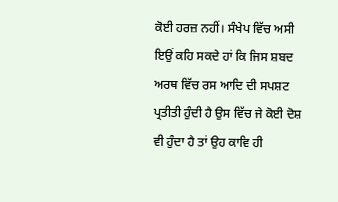ਕੋਈ ਹਰਜ਼ ਨਹੀਂ। ਸੰਖੇਪ ਵਿੱਚ ਅਸੀ  ਇਉਂ ਕਹਿ ਸਕਦੇ ਹਾਂ ਕਿ ਜਿਸ ਸ਼ਬਦ ਅਰਥ ਵਿੱਚ ਰਸ ਆਦਿ ਦੀ ਸਪਸ਼ਟ ਪ੍ਰਤੀਤੀ ਹੁੰਦੀ ਹੈ ਉਸ ਵਿੱਚ ਜੇ ਕੋਈ ਦੋਸ਼ ਵੀ ਹੁੰਦਾ ਹੈ ਤਾਂ ਉਹ ਕਾਵਿ ਹੀ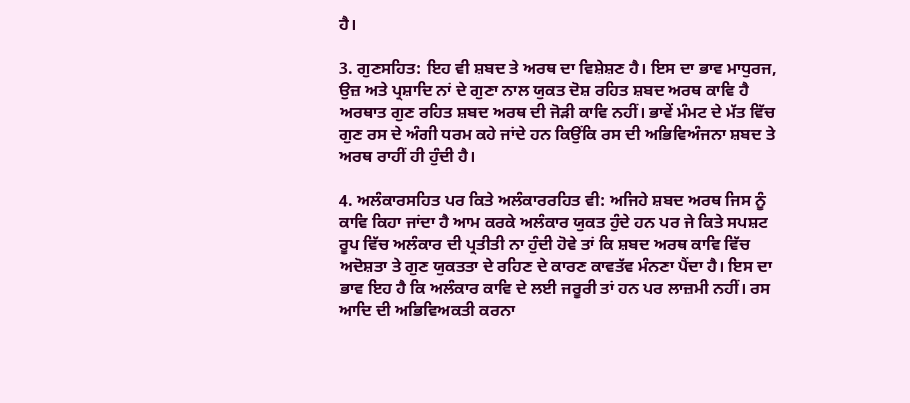ਹੈ।

3. ਗੁਣਸਹਿਤ: ਇਹ ਵੀ ਸ਼ਬਦ ਤੇ ਅਰਥ ਦਾ ਵਿਸ਼ੇਸ਼ਣ ਹੈ। ਇਸ ਦਾ ਭਾਵ ਮਾਧੁਰਜ, ਉਜ਼ ਅਤੇ ਪ੍ਰਸ਼ਾਦਿ ਨਾਂ ਦੇ ਗੁਣਾ ਨਾਲ ਯੁਕਤ ਦੋਸ਼ ਰਹਿਤ ਸ਼ਬਦ ਅਰਥ ਕਾਵਿ ਹੈ ਅਰਥਾਤ ਗੁਣ ਰਹਿਤ ਸ਼ਬਦ ਅਰਥ ਦੀ ਜੋੜੀ ਕਾਵਿ ਨਹੀਂ। ਭਾਵੇਂ ਮੰਮਟ ਦੇ ਮੱਤ ਵਿੱਚ ਗੁਣ ਰਸ ਦੇ ਅੰਗੀ ਧਰਮ ਕਹੇ ਜਾਂਦੇ ਹਨ ਕਿਉਂਕਿ ਰਸ ਦੀ ਅਭਿਵਿਅੰਜਨਾ ਸ਼ਬਦ ਤੇ ਅਰਥ ਰਾਹੀਂ ਹੀ ਹੁੰਦੀ ਹੈ।

4. ਅਲੰਕਾਰਸਹਿਤ ਪਰ ਕਿਤੇ ਅਲੰਕਾਰਰਹਿਤ ਵੀ: ਅਜਿਹੇ ਸ਼ਬਦ ਅਰਥ ਜਿਸ ਨੂੰ ਕਾਵਿ ਕਿਹਾ ਜਾਂਦਾ ਹੈ ਆਮ ਕਰਕੇ ਅਲੰਕਾਰ ਯੁਕਤ ਹੁੰਦੇ ਹਨ ਪਰ ਜੇ ਕਿਤੇ ਸਪਸ਼ਟ ਰੂਪ ਵਿੱਚ ਅਲੰਕਾਰ ਦੀ ਪ੍ਰਤੀਤੀ ਨਾ ਹੁੰਦੀ ਹੋਵੇ ਤਾਂ ਕਿ ਸ਼ਬਦ ਅਰਥ ਕਾਵਿ ਵਿੱਚ ਅਦੋਸ਼ਤਾ ਤੇ ਗੁਣ ਯੁਕਤਤਾ ਦੇ ਰਹਿਣ ਦੇ ਕਾਰਣ ਕਾਵਤੱਵ ਮੰਨਣਾ ਪੈਂਦਾ ਹੈ। ਇਸ ਦਾ ਭਾਵ ਇਹ ਹੈ ਕਿ ਅਲੰਕਾਰ ਕਾਵਿ ਦੇ ਲਈ ਜਰੂਰੀ ਤਾਂ ਹਨ ਪਰ ਲਾਜ਼ਮੀ ਨਹੀਂ। ਰਸ ਆਦਿ ਦੀ ਅਭਿਵਿਅਕਤੀ ਕਰਨਾ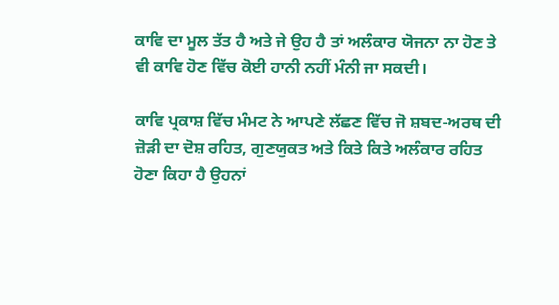ਕਾਵਿ ਦਾ ਮੂਲ ਤੱਤ ਹੈ ਅਤੇ ਜੇ ਉਹ ਹੈ ਤਾਂ ਅਲੰਕਾਰ ਯੋਜਨਾ ਨਾ ਹੋਣ ਤੇ ਵੀ ਕਾਵਿ ਹੋਣ ਵਿੱਚ ਕੋਈ ਹਾਨੀ ਨਹੀਂ ਮੰਨੀ ਜਾ ਸਕਦੀ।

ਕਾਵਿ ਪ੍ਰਕਾਸ਼ ਵਿੱਚ ਮੰਮਟ ਨੇ ਆਪਣੇ ਲੱਛਣ ਵਿੱਚ ਜੋ ਸ਼ਬਦ-ਅਰਥ ਦੀ ਜ਼ੋੜੀ ਦਾ ਦੋਸ਼ ਰਹਿਤ, ਗੁਣਯੁਕਤ ਅਤੇ ਕਿਤੇ ਕਿਤੇ ਅਲੰਕਾਰ ਰਹਿਤ ਹੋਣਾ ਕਿਹਾ ਹੈ ਉਹਨਾਂ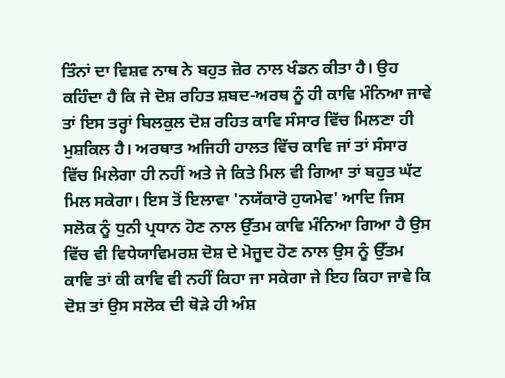ਤਿੰਨਾਂ ਦਾ ਵਿਸ਼ਵ ਨਾਥ ਨੇ ਬਹੁਤ ਜ਼ੋਰ ਨਾਲ ਖੰਡਨ ਕੀਤਾ ਹੈ। ਉਹ ਕਹਿੰਦਾ ਹੈ ਕਿ ਜੇ ਦੋਸ਼ ਰਹਿਤ ਸ਼ਬਦ-ਅਰਥ ਨੂੰ ਹੀ ਕਾਵਿ ਮੰਨਿਆ ਜਾਵੇ ਤਾਂ ਇਸ ਤਰ੍ਹਾਂ ਬਿਲਕੁਲ ਦੋਸ਼ ਰਹਿਤ ਕਾਵਿ ਸੰਸਾਰ ਵਿੱਚ ਮਿਲਣਾ ਹੀ ਮੁਸ਼ਕਿਲ ਹੈ। ਅਰਥਾਤ ਅਜਿਹੀ ਹਾਲਤ ਵਿੱਚ ਕਾਵਿ ਜਾਂ ਤਾਂ ਸੰਸਾਰ ਵਿੱਚ ਮਿਲੇਗਾ ਹੀ ਨਹੀਂ ਅਤੇ ਜੇ ਕਿਤੇ ਮਿਲ ਵੀ ਗਿਆ ਤਾਂ ਬਹੁਤ ਘੱਟ ਮਿਲ ਸਕੇਗਾ। ਇਸ ਤੋਂ ਇਲਾਵਾ 'ਨਯੱਕਾਰੋ ਹੁਯਮੇਵ' ਆਦਿ ਜਿਸ ਸਲੋਕ ਨੂੰ ਧੁਨੀ ਪ੍ਰਧਾਨ ਹੋਣ ਨਾਲ ਉੱਤਮ ਕਾਵਿ ਮੰਨਿਆ ਗਿਆ ਹੈ ਉਸ ਵਿੱਚ ਵੀ ਵਿਧੇਯਾਵਿਮਰਸ਼ ਦੋਸ਼ ਦੇ ਮੋਜੂਦ ਹੋਣ ਨਾਲ ਉਸ ਨੂੰ ਉੱਤਮ ਕਾਵਿ ਤਾਂ ਕੀ ਕਾਵਿ ਵੀ ਨਹੀਂ ਕਿਹਾ ਜਾ ਸਕੇਗਾ ਜੇ ਇਹ ਕਿਹਾ ਜਾਵੇ ਕਿ ਦੋਸ਼ ਤਾਂ ਉਸ ਸਲੋਕ ਦੀ ਥੋੜੇ ਹੀ ਅੰਸ਼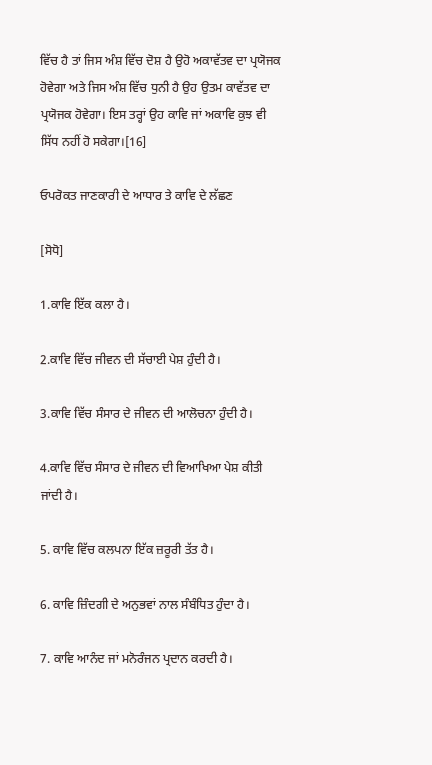ਵਿੱਚ ਹੈ ਤਾਂ ਜਿਸ ਅੰਸ਼ ਵਿੱਚ ਦੋਸ਼ ਹੈ ਉਹੋ ਅਕਾਵੱਤਵ ਦਾ ਪ੍ਰਯੋਜਕ ਹੋਵੇਗਾ ਅਤੇ ਜਿਸ ਅੰਸ਼ ਵਿੱਚ ਧੁਨੀ ਹੈ ਉਹ ਉਤਮ ਕਾਵੱਤਵ ਦਾ ਪ੍ਰਯੋਜਕ ਹੋਵੇਗਾ। ਇਸ ਤਰ੍ਹਾਂ ਉਹ ਕਾਵਿ ਜਾਂ ਅਕਾਵਿ ਕੁਝ ਵੀ ਸਿੱਧ ਨਹੀਂ ਹੋ ਸਕੇਗਾ।[16]

ਓਪਰੋਕਤ ਜਾਣਕਾਰੀ ਦੇ ਆਧਾਰ ਤੇ ਕਾਵਿ ਦੇ ਲੱਛਣ

[ਸੋਧੋ]

1.ਕਾਵਿ ਇੱਕ ਕਲਾ ਹੈ।

2.ਕਾਵਿ ਵਿੱਚ ਜੀਵਨ ਦੀ ਸੱਚਾਈ ਪੇਸ਼ ਹੁੰਦੀ ਹੈ।

3.ਕਾਵਿ ਵਿੱਚ ਸੰਸਾਰ ਦੇ ਜੀਵਨ ਦੀ ਆਲੋਚਨਾ ਹੁੰਦੀ ਹੈ।

4.ਕਾਵਿ ਵਿੱਚ ਸੰਸਾਰ ਦੇ ਜੀਵਨ ਦੀ ਵਿਆਖਿਆ ਪੇਸ਼ ਕੀਤੀ ਜਾਂਦੀ ਹੈ।

5. ਕਾਵਿ ਵਿੱਚ ਕਲਪਨਾ ਇੱਕ ਜ਼ਰੂਰੀ ਤੱਤ ਹੈ।

6. ਕਾਵਿ ਜ਼ਿੰਦਗੀ ਦੇ ਅਨੁਭਵਾਂ ਨਾਲ ਸੰਬੰਧਿਤ ਹੁੰਦਾ ਹੈ।

7. ਕਾਵਿ ਆਨੰਦ ਜਾਂ ਮਨੋਰੰਜਨ ਪ੍ਰਦਾਨ ਕਰਦੀ ਹੈ।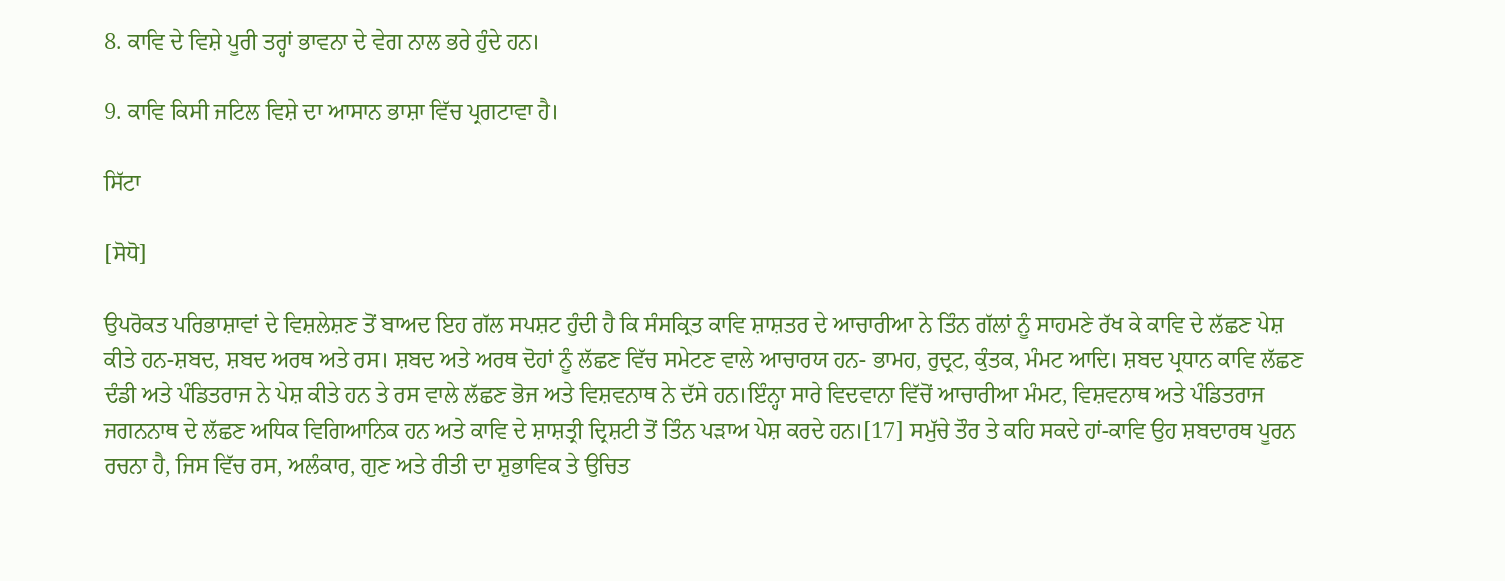8. ਕਾਵਿ ਦੇ ਵਿਸ਼ੇ ਪੂਰੀ ਤਰ੍ਹਾਂ ਭਾਵਨਾ ਦੇ ਵੇਗ ਨਾਲ ਭਰੇ ਹੁੰਦੇ ਹਨ।

9. ਕਾਵਿ ਕਿਸੀ ਜਟਿਲ ਵਿਸ਼ੇ ਦਾ ਆਸਾਨ ਭਾਸ਼ਾ ਵਿੱਚ ਪ੍ਰਗਟਾਵਾ ਹੈ।

ਸਿੱਟਾ

[ਸੋਧੋ]

ਉਪਰੋਕਤ ਪਰਿਭਾਸ਼ਾਵਾਂ ਦੇ ਵਿਸ਼ਲੇਸ਼ਣ ਤੋਂ ਬਾਅਦ ਇਹ ਗੱਲ ਸਪਸ਼ਟ ਹੁੰਦੀ ਹੈ ਕਿ ਸੰਸਕ੍ਰਿਤ ਕਾਵਿ ਸ਼ਾਸ਼ਤਰ ਦੇ ਆਚਾਰੀਆ ਨੇ ਤਿੰਨ ਗੱਲਾਂ ਨੂੰ ਸਾਹਮਣੇ ਰੱਖ ਕੇ ਕਾਵਿ ਦੇ ਲੱਛਣ ਪੇਸ਼ ਕੀਤੇ ਹਨ-ਸ਼ਬਦ, ਸ਼ਬਦ ਅਰਥ ਅਤੇ ਰਸ। ਸ਼ਬਦ ਅਤੇ ਅਰਥ ਦੋਹਾਂ ਨੂੰ ਲੱਛਣ ਵਿੱਚ ਸਮੇਟਣ ਵਾਲੇ ਆਚਾਰਯ ਹਨ- ਭਾਮਹ, ਰੁਦ੍ਰਟ, ਕੁੰਤਕ, ਮੰਮਟ ਆਦਿ। ਸ਼ਬਦ ਪ੍ਰਧਾਨ ਕਾਵਿ ਲੱਛਣ ਦੰਡੀ ਅਤੇ ਪੰਡਿਤਰਾਜ ਨੇ ਪੇਸ਼ ਕੀਤੇ ਹਨ ਤੇ ਰਸ ਵਾਲੇ ਲੱਛਣ ਭੋਜ ਅਤੇ ਵਿਸ਼ਵਨਾਥ ਨੇ ਦੱਸੇ ਹਨ।ਇੰਨ੍ਹਾ ਸਾਰੇ ਵਿਦਵਾਨਾ ਵਿੱਚੋਂ ਆਚਾਰੀਆ ਮੰਮਟ, ਵਿਸ਼ਵਨਾਥ ਅਤੇ ਪੰਡਿਤਰਾਜ ਜਗਨਨਾਥ ਦੇ ਲੱਛਣ ਅਧਿਕ ਵਿਗਿਆਨਿਕ ਹਨ ਅਤੇ ਕਾਵਿ ਦੇ ਸ਼ਾਸ਼ਤ੍ਰੀ ਦ੍ਰਿਸ਼ਟੀ ਤੋਂ ਤਿੰਨ ਪੜਾਅ ਪੇਸ਼ ਕਰਦੇ ਹਨ।[17] ਸਮੁੱਚੇ ਤੌਰ ਤੇ ਕਹਿ ਸਕਦੇ ਹਾਂ-ਕਾਵਿ ਉਹ ਸ਼ਬਦਾਰਥ ਪੂਰਨ ਰਚਨਾ ਹੈ, ਜਿਸ ਵਿੱਚ ਰਸ, ਅਲੰਕਾਰ, ਗੁਣ ਅਤੇ ਰੀਤੀ ਦਾ ਸ਼ੁਭਾਵਿਕ ਤੇ ਉਚਿਤ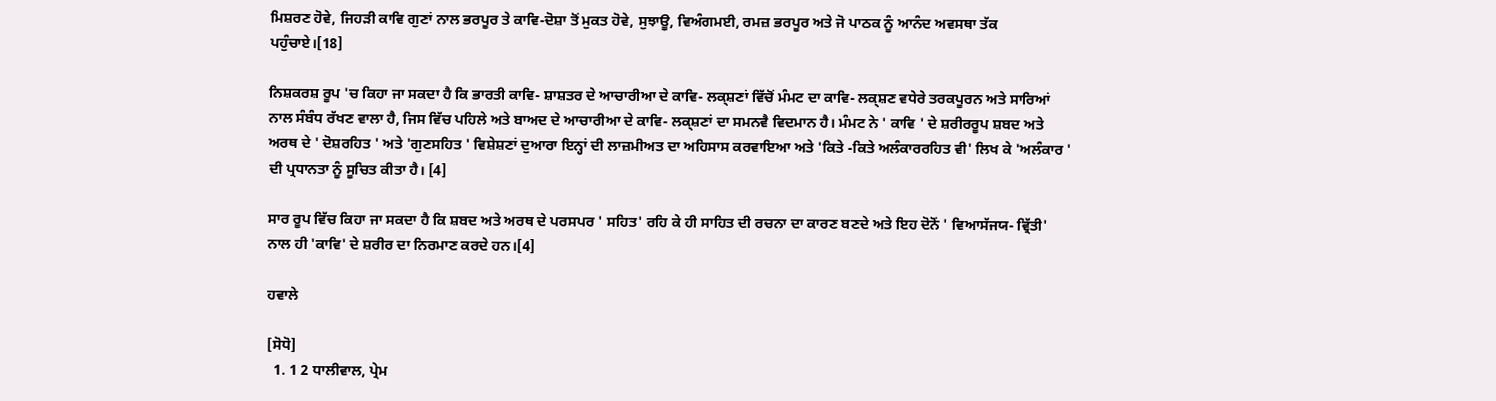ਮਿਸ਼ਰਣ ਹੋਵੇ, ਜਿਹੜੀ ਕਾਵਿ ਗੁਣਾਂ ਨਾਲ ਭਰਪੂਰ ਤੇ ਕਾਵਿ-ਦੋਸ਼ਾ ਤੋਂ ਮੁਕਤ ਹੋਵੇ, ਸੁਝਾਊ, ਵਿਅੰਗਮਈ, ਰਮਜ਼ ਭਰਪੂਰ ਅਤੇ ਜੋ ਪਾਠਕ ਨੂੰ ਆਨੰਦ ਅਵਸਥਾ ਤੱਕ ਪਹੁੰਚਾਏ।[18]

ਨਿਸ਼ਕਰਸ਼ ਰੂਪ 'ਚ ਕਿਹਾ ਜਾ ਸਕਦਾ ਹੈ ਕਿ ਭਾਰਤੀ ਕਾਵਿ- ਸ਼ਾਸ਼ਤਰ ਦੇ ਆਚਾਰੀਆ ਦੇ ਕਾਵਿ- ਲਕ੍ਸ਼ਣਾਂ ਵਿੱਚੋਂ ਮੰਮਟ ਦਾ ਕਾਵਿ- ਲਕ੍ਸ਼ਣ ਵਧੇਰੇ ਤਰਕਪੂਰਨ ਅਤੇ ਸਾਰਿਆਂ ਨਾਲ ਸੰਬੰਧ ਰੱਖਣ ਵਾਲਾ ਹੈ, ਜਿਸ ਵਿੱਚ ਪਹਿਲੇ ਅਤੇ ਬਾਅਦ ਦੇ ਆਚਾਰੀਆ ਦੇ ਕਾਵਿ- ਲਕ੍ਸ਼ਣਾਂ ਦਾ ਸਮਨਵੈ ਵਿਦਮਾਨ ਹੈ। ਮੰਮਟ ਨੇ ' ਕਾਵਿ ' ਦੇ ਸ਼ਰੀਰਰੂਪ ਸ਼ਬਦ ਅਤੇ ਅਰਥ ਦੇ ' ਦੋਸ਼ਰਹਿਤ ' ਅਤੇ 'ਗੁਣਸਹਿਤ ' ਵਿਸ਼ੇਸ਼ਣਾਂ ਦੁਆਰਾ ਇਨ੍ਹਾਂ ਦੀ ਲਾਜ਼ਮੀਅਤ ਦਾ ਅਹਿਸਾਸ ਕਰਵਾਇਆ ਅਤੇ 'ਕਿਤੇ -ਕਿਤੇ ਅਲੰਕਾਰਰਹਿਤ ਵੀ' ਲਿਖ ਕੇ 'ਅਲੰਕਾਰ ' ਦੀ ਪ੍ਰਧਾਨਤਾ ਨੂੰ ਸੂਚਿਤ ਕੀਤਾ ਹੈ। [4]

ਸਾਰ ਰੂਪ ਵਿੱਚ ਕਿਹਾ ਜਾ ਸਕਦਾ ਹੈ ਕਿ ਸ਼ਬਦ ਅਤੇ ਅਰਥ ਦੇ ਪਰਸਪਰ ' ਸਹਿਤ' ਰਹਿ ਕੇ ਹੀ ਸਾਹਿਤ ਦੀ ਰਚਨਾ ਦਾ ਕਾਰਣ ਬਣਦੇ ਅਤੇ ਇਹ ਦੋਨੋਂ ' ਵਿਆਸੱਜਯ- ਵ੍ਰਿੱਤੀ' ਨਾਲ ਹੀ 'ਕਾਵਿ' ਦੇ ਸ਼ਰੀਰ ਦਾ ਨਿਰਮਾਣ ਕਰਦੇ ਹਨ।[4]

ਹਵਾਲੇ

[ਸੋਧੋ]
  1. 1 2 ਧਾਲੀਵਾਲ, ਪ੍ਰੇਮ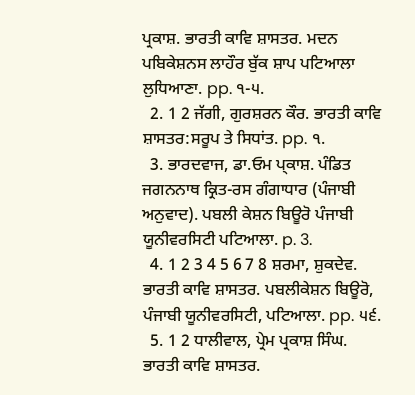ਪ੍ਰਕਾਸ਼. ਭਾਰਤੀ ਕਾਵਿ ਸ਼ਾਸਤਰ. ਮਦਨ ਪਬਿਕੇਸ਼ਨਸ ਲਾਹੌਰ ਬੁੱਕ ਸ਼ਾਪ ਪਟਿਆਲਾ ਲੁਧਿਆਣਾ. pp. ੧-੫.
  2. 1 2 ਜੱਗੀ, ਗੁਰਸ਼ਰਨ ਕੌਰ. ਭਾਰਤੀ ਕਾਵਿ ਸ਼ਾਸਤਰ:ਸਰੂਪ ਤੇ ਸਿਧਾਂਤ. pp. ੧.
  3. ਭਾਰਦਵਾਜ, ਡਾ.ਓਮ ਪ੍ਕਾਸ਼. ਪੰਡਿਤ ਜਗਨਨਾਥ ਕ੍ਰਿਤ-ਰਸ ਗੰਗਾਧਾਰ (ਪੰਜਾਬੀ ਅਨੁਵਾਦ). ਪਬਲੀ ਕੇਸ਼ਨ ਬਿਊਰੋ ਪੰਜਾਬੀ ਯੂਨੀਵਰਸਿਟੀ ਪਟਿਆਲਾ. p. 3.
  4. 1 2 3 4 5 6 7 8 ਸ਼ਰਮਾ, ਸ਼ੁਕਦੇਵ. ਭਾਰਤੀ ਕਾਵਿ ਸ਼ਾਸਤਰ. ਪਬਲੀਕੇਸ਼ਨ ਬਿਊਰੋ, ਪੰਜਾਬੀ ਯੂਨੀਵਰਸਿਟੀ, ਪਟਿਆਲਾ. pp. ੫੬.
  5. 1 2 ਧਾਲੀਵਾਲ, ਪ੍ਰੇਮ ਪ੍ਰਕਾਸ਼ ਸਿੰਘ. ਭਾਰਤੀ ਕਾਵਿ ਸ਼ਾਸਤਰ.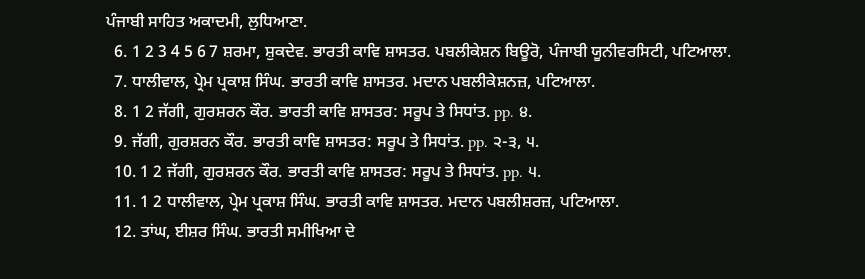ਪੰਜਾਬੀ ਸਾਹਿਤ ਅਕਾਦਮੀ, ਲੁਧਿਆਣਾ.
  6. 1 2 3 4 5 6 7 ਸ਼ਰਮਾ, ਸ਼ੁਕਦੇਵ. ਭਾਰਤੀ ਕਾਵਿ ਸ਼ਾਸਤਰ. ਪਬਲੀਕੇਸ਼ਨ ਬਿਊਰੋ, ਪੰਜਾਬੀ ਯੂਨੀਵਰਸਿਟੀ, ਪਟਿਆਲਾ.
  7. ਧਾਲੀਵਾਲ, ਪ੍ਰੇਮ ਪ੍ਰਕਾਸ਼ ਸਿੰਘ. ਭਾਰਤੀ ਕਾਵਿ ਸ਼ਾਸਤਰ. ਮਦਾਨ ਪਬਲੀਕੇਸ਼ਨਜ਼, ਪਟਿਆਲਾ.
  8. 1 2 ਜੱਗੀ, ਗੁਰਸ਼ਰਨ ਕੌਰ. ਭਾਰਤੀ ਕਾਵਿ ਸ਼ਾਸਤਰ: ਸਰੂਪ ਤੇ ਸਿਧਾਂਤ. pp. ੪.
  9. ਜੱਗੀ, ਗੁਰਸ਼ਰਨ ਕੌਰ. ਭਾਰਤੀ ਕਾਵਿ ਸ਼ਾਸਤਰ: ਸਰੂਪ ਤੇ ਸਿਧਾਂਤ. pp. ੨-੩, ੫.
  10. 1 2 ਜੱਗੀ, ਗੁਰਸ਼ਰਨ ਕੌਰ. ਭਾਰਤੀ ਕਾਵਿ ਸ਼ਾਸਤਰ: ਸਰੂਪ ਤੇ ਸਿਧਾਂਤ. pp. ੫.
  11. 1 2 ਧਾਲੀਵਾਲ, ਪ੍ਰੇਮ ਪ੍ਰਕਾਸ਼ ਸਿੰਘ. ਭਾਰਤੀ ਕਾਵਿ ਸ਼ਾਸਤਰ. ਮਦਾਨ ਪਬਲੀਸ਼ਰਜ਼, ਪਟਿਆਲਾ.
  12. ਤਾਂਘ, ਈਸ਼ਰ ਸਿੰਘ. ਭਾਰਤੀ ਸਮੀਖਿਆ ਦੇ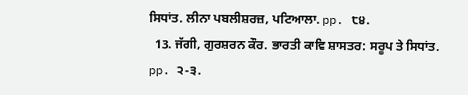ਸਿਧਾਂਤ. ਲੀਨਾ ਪਬਲੀਸ਼ਰਜ਼, ਪਟਿਆਲਾ. pp. ੮੪.
  13. ਜੱਗੀ, ਗੁਰਸ਼ਰਨ ਕੌਰ. ਭਾਰਤੀ ਕਾਵਿ ਸ਼ਾਸਤਰ: ਸਰੂਪ ਤੇ ਸਿਧਾਂਤ. pp. ੨-੩.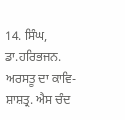14. ਸਿੰਘ, ਡਾ.ਹਰਿਭਜਨ. ਅਰਸਤੂ ਦਾ ਕਾਵਿ-ਸ਼ਾਸ਼ਤ੍ਰ. ਐਸ ਚੰਦ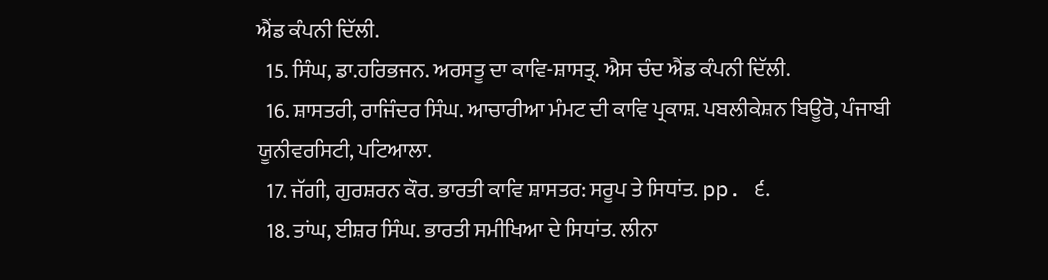ਐਂਡ ਕੰਪਨੀ ਦਿੱਲੀ.
  15. ਸਿੰਘ, ਡਾ.ਹਰਿਭਜਨ. ਅਰਸਤੂ ਦਾ ਕਾਵਿ-ਸ਼ਾਸਤ੍ਰ. ਐਸ ਚੰਦ ਐਂਡ ਕੰਪਨੀ ਦਿੱਲੀ.
  16. ਸ਼ਾਸਤਰੀ, ਰਾਜਿੰਦਰ ਸਿੰਘ. ਆਚਾਰੀਆ ਮੰਮਟ ਦੀ ਕਾਵਿ ਪ੍ਰਕਾਸ਼. ਪਬਲੀਕੇਸ਼ਨ ਬਿਊਰੋ, ਪੰਜਾਬੀ ਯੂਨੀਵਰਸਿਟੀ, ਪਟਿਆਲਾ.
  17. ਜੱਗੀ, ਗੁਰਸ਼ਰਨ ਕੌਰ. ਭਾਰਤੀ ਕਾਵਿ ਸ਼ਾਸਤਰ: ਸਰੂਪ ਤੇ ਸਿਧਾਂਤ. pp. ੬.
  18. ਤਾਂਘ, ਈਸ਼ਰ ਸਿੰਘ. ਭਾਰਤੀ ਸਮੀਖਿਆ ਦੇ ਸਿਧਾਂਤ. ਲੀਨਾ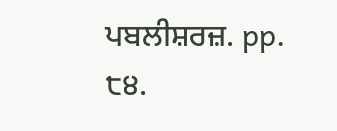ਪਬਲੀਸ਼ਰਜ਼. pp. ੮੪.